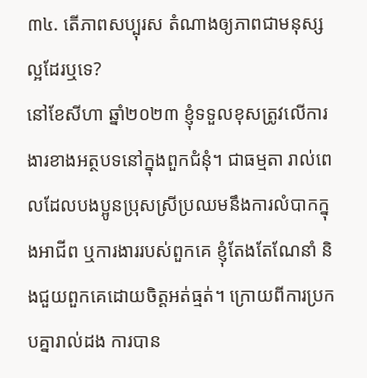៣៤. តើភាពសប្បុរស តំណាងឲ្យភាពជាមនុស្សល្អដែរឬទេ?
នៅខែសីហា ឆ្នាំ២០២៣ ខ្ញុំទទួលខុសត្រូវលើការងារខាងអត្ថបទនៅក្នុងពួកជំនុំ។ ជាធម្មតា រាល់ពេលដែលបងប្អូនប្រុសស្រីប្រឈមនឹងការលំបាកក្នុងអាជីព ឬការងាររបស់ពួកគេ ខ្ញុំតែងតែណែនាំ និងជួយពួកគេដោយចិត្តអត់ធ្មត់។ ក្រោយពីការប្រកបគ្នារាល់ដង ការបាន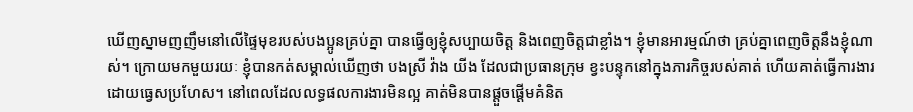ឃើញស្នាមញញឹមនៅលើផ្ទៃមុខរបស់បងប្អូនគ្រប់គ្នា បានធ្វើឲ្យខ្ញុំសប្បាយចិត្ត និងពេញចិត្តជាខ្លាំង។ ខ្ញុំមានអារម្មណ៍ថា គ្រប់គ្នាពេញចិត្តនឹងខ្ញុំណាស់។ ក្រោយមកមួយរយៈ ខ្ញុំបានកត់សម្គាល់ឃើញថា បងស្រី វ៉ាង យីង ដែលជាប្រធានក្រុម ខ្វះបន្ទុកនៅក្នុងភារកិច្ចរបស់គាត់ ហើយគាត់ធ្វើការងារដោយធ្វេសប្រហែស។ នៅពេលដែលលទ្ធផលការងារមិនល្អ គាត់មិនបានផ្តួចផ្តើមគំនិត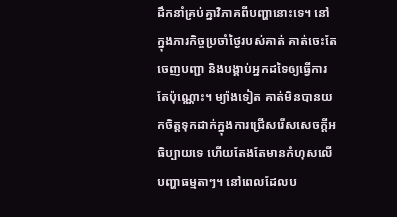ដឹកនាំគ្រប់គ្នាវិភាគពីបញ្ហានោះទេ។ នៅក្នុងភារកិច្ចប្រចាំថ្ងៃរបស់គាត់ គាត់ចេះតែចេញបញ្ជា និងបង្គាប់អ្នកដទៃឲ្យធ្វើការតែប៉ុណ្ណោះ។ ម្យ៉ាងទៀត គាត់មិនបានយកចិត្តទុកដាក់ក្នុងការជ្រើសរើសសេចក្ដីអធិប្បាយទេ ហើយតែងតែមានកំហុសលើបញ្ហាធម្មតាៗ។ នៅពេលដែលប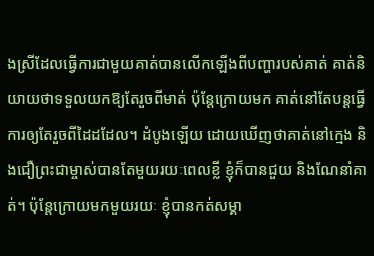ងស្រីដែលធ្វើការជាមួយគាត់បានលើកឡើងពីបញ្ហារបស់គាត់ គាត់និយាយថាទទួលយកឱ្យតែរួចពីមាត់ ប៉ុន្តែក្រោយមក គាត់នៅតែបន្តធ្វើការឲ្យតែរួចពីដៃដដែល។ ដំបូងឡើយ ដោយឃើញថាគាត់នៅក្មេង និងជឿព្រះជាម្ចាស់បានតែមួយរយៈពេលខ្លី ខ្ញុំក៏បានជួយ និងណែនាំគាត់។ ប៉ុន្តែក្រោយមកមួយរយៈ ខ្ញុំបានកត់សម្គា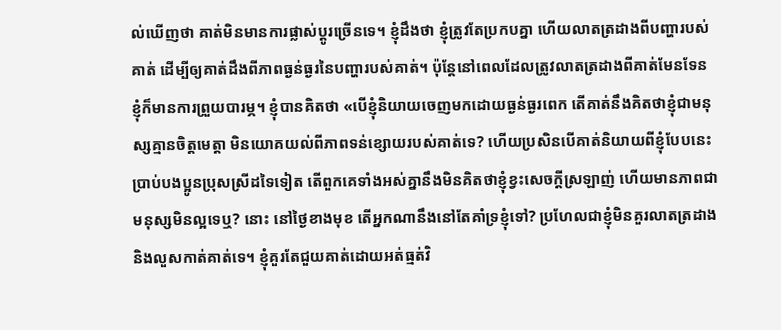ល់ឃើញថា គាត់មិនមានការផ្លាស់ប្ដូរច្រើនទេ។ ខ្ញុំដឹងថា ខ្ញុំត្រូវតែប្រកបគ្នា ហើយលាតត្រដាងពីបញ្ហារបស់គាត់ ដើម្បីឲ្យគាត់ដឹងពីភាពធ្ងន់ធ្ងរនៃបញ្ហារបស់គាត់។ ប៉ុន្តែនៅពេលដែលត្រូវលាតត្រដាងពីគាត់មែនទែន ខ្ញុំក៏មានការព្រួយបារម្ភ។ ខ្ញុំបានគិតថា «បើខ្ញុំនិយាយចេញមកដោយធ្ងន់ធ្ងរពេក តើគាត់នឹងគិតថាខ្ញុំជាមនុស្សគ្មានចិត្តមេត្តា មិនយោគយល់ពីភាពទន់ខ្សោយរបស់គាត់ទេ? ហើយប្រសិនបើគាត់និយាយពីខ្ញុំបែបនេះប្រាប់បងប្អូនប្រុសស្រីដទៃទៀត តើពួកគេទាំងអស់គ្នានឹងមិនគិតថាខ្ញុំខ្វះសេចក្ដីស្រឡាញ់ ហើយមានភាពជាមនុស្សមិនល្អទេឬ? នោះ នៅថ្ងៃខាងមុខ តើអ្នកណានឹងនៅតែគាំទ្រខ្ញុំទៅ? ប្រហែលជាខ្ញុំមិនគួរលាតត្រដាង និងលួសកាត់គាត់ទេ។ ខ្ញុំគួរតែជួយគាត់ដោយអត់ធ្មត់វិ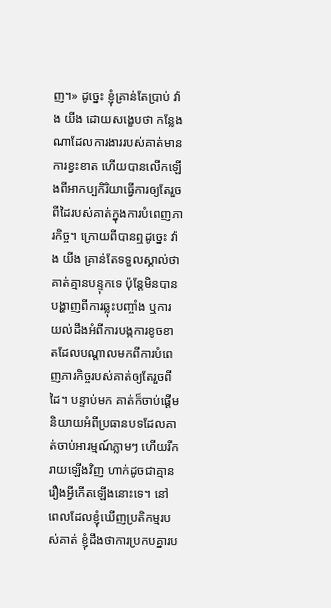ញ។» ដូច្នេះ ខ្ញុំគ្រាន់តែប្រាប់ វ៉ាង យីង ដោយសង្ខេបថា កន្លែងណាដែលការងាររបស់គាត់មានការខ្វះខាត ហើយបានលើកឡើងពីអាកប្បកិរិយាធ្វើការឲ្យតែរួចពីដៃរបស់គាត់ក្នុងការបំពេញភារកិច្ច។ ក្រោយពីបានឮដូច្នេះ វ៉ាង យីង គ្រាន់តែទទួលស្គាល់ថា គាត់គ្មានបន្ទុកទេ ប៉ុន្តែមិនបានបង្ហាញពីការឆ្លុះបញ្ចាំង ឬការយល់ដឹងអំពីការបង្កការខូចខាតដែលបណ្ដាលមកពីការបំពេញភារកិច្ចរបស់គាត់ឲ្យតែរួចពីដៃ។ បន្ទាប់មក គាត់ក៏ចាប់ផ្ដើមនិយាយអំពីប្រធានបទដែលគាត់ចាប់អារម្មណ៍ភ្លាមៗ ហើយរីករាយឡើងវិញ ហាក់ដូចជាគ្មានរឿងអ្វីកើតឡើងនោះទេ។ នៅពេលដែលខ្ញុំឃើញប្រតិកម្មរបស់គាត់ ខ្ញុំដឹងថាការប្រកបគ្នារប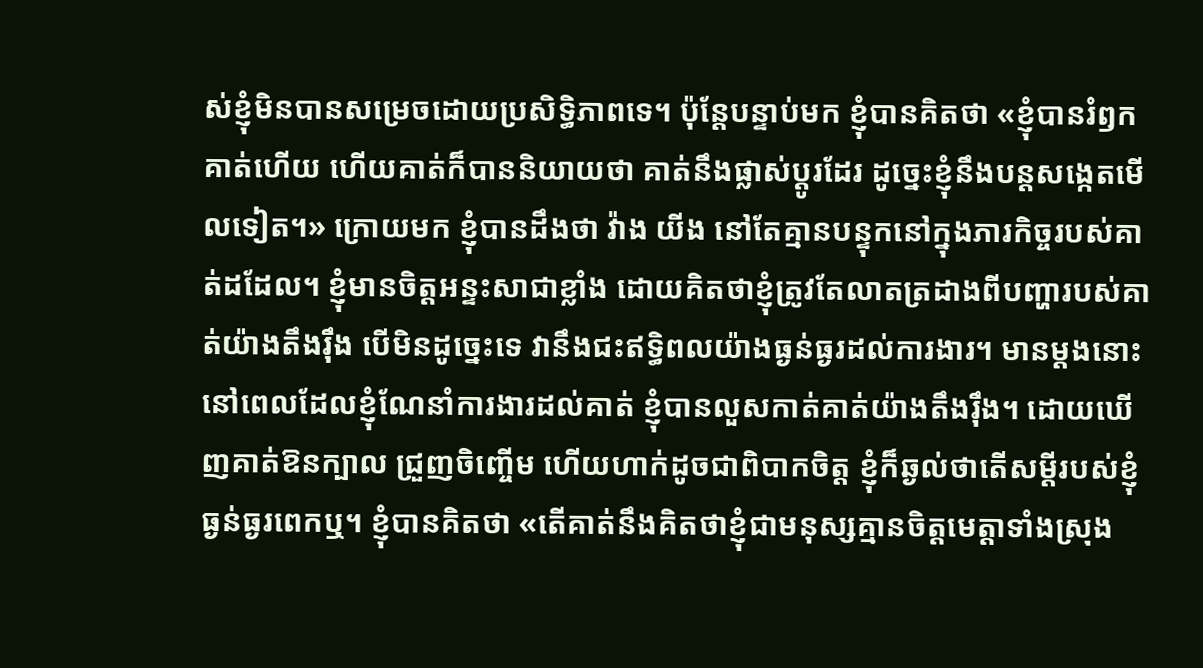ស់ខ្ញុំមិនបានសម្រេចដោយប្រសិទ្ធិភាពទេ។ ប៉ុន្តែបន្ទាប់មក ខ្ញុំបានគិតថា «ខ្ញុំបានរំឭកគាត់ហើយ ហើយគាត់ក៏បាននិយាយថា គាត់នឹងផ្លាស់ប្ដូរដែរ ដូច្នេះខ្ញុំនឹងបន្តសង្កេតមើលទៀត។» ក្រោយមក ខ្ញុំបានដឹងថា វ៉ាង យីង នៅតែគ្មានបន្ទុកនៅក្នុងភារកិច្ចរបស់គាត់ដដែល។ ខ្ញុំមានចិត្តអន្ទះសាជាខ្លាំង ដោយគិតថាខ្ញុំត្រូវតែលាតត្រដាងពីបញ្ហារបស់គាត់យ៉ាងតឹងរ៉ឹង បើមិនដូច្នេះទេ វានឹងជះឥទ្ធិពលយ៉ាងធ្ងន់ធ្ងរដល់ការងារ។ មានម្ដងនោះ នៅពេលដែលខ្ញុំណែនាំការងារដល់គាត់ ខ្ញុំបានលួសកាត់គាត់យ៉ាងតឹងរ៉ឹង។ ដោយឃើញគាត់ឱនក្បាល ជ្រួញចិញ្ចើម ហើយហាក់ដូចជាពិបាកចិត្ត ខ្ញុំក៏ឆ្ងល់ថាតើសម្ដីរបស់ខ្ញុំធ្ងន់ធ្ងរពេកឬ។ ខ្ញុំបានគិតថា «តើគាត់នឹងគិតថាខ្ញុំជាមនុស្សគ្មានចិត្តមេត្តាទាំងស្រុង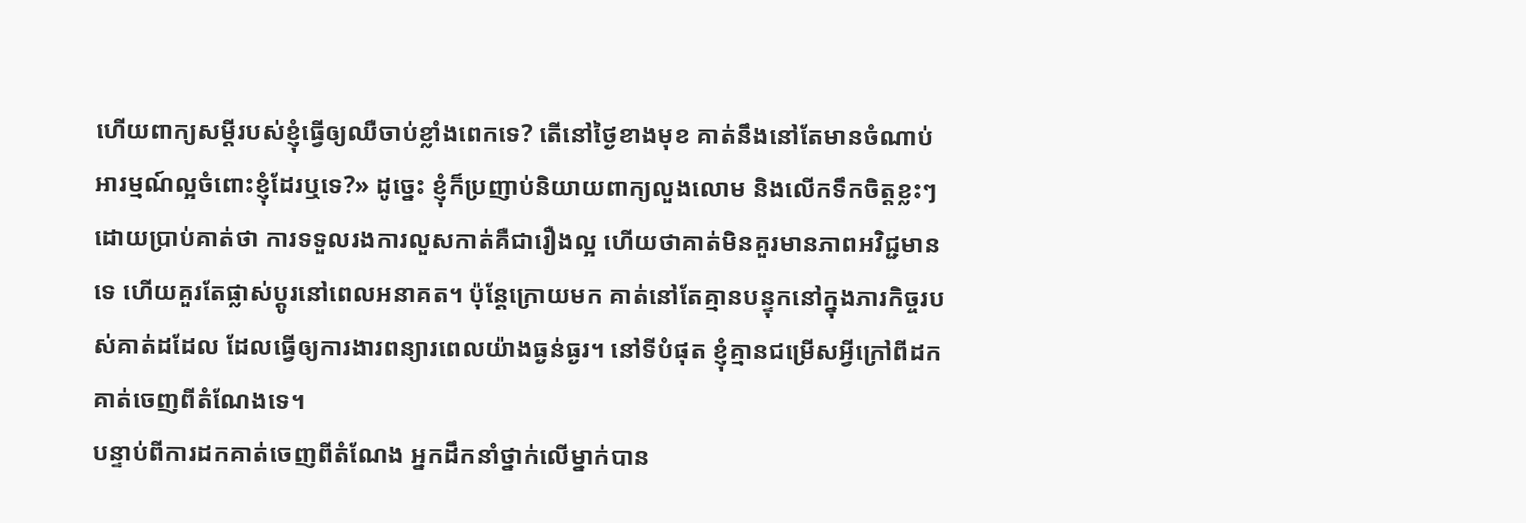ហើយពាក្យសម្ដីរបស់ខ្ញុំធ្វើឲ្យឈឺចាប់ខ្លាំងពេកទេ? តើនៅថ្ងៃខាងមុខ គាត់នឹងនៅតែមានចំណាប់អារម្មណ៍ល្អចំពោះខ្ញុំដែរឬទេ?» ដូច្នេះ ខ្ញុំក៏ប្រញាប់និយាយពាក្យលួងលោម និងលើកទឹកចិត្តខ្លះៗ ដោយប្រាប់គាត់ថា ការទទួលរងការលួសកាត់គឺជារឿងល្អ ហើយថាគាត់មិនគួរមានភាពអវិជ្ជមានទេ ហើយគួរតែផ្លាស់ប្ដូរនៅពេលអនាគត។ ប៉ុន្តែក្រោយមក គាត់នៅតែគ្មានបន្ទុកនៅក្នុងភារកិច្ចរបស់គាត់ដដែល ដែលធ្វើឲ្យការងារពន្យារពេលយ៉ាងធ្ងន់ធ្ងរ។ នៅទីបំផុត ខ្ញុំគ្មានជម្រើសអ្វីក្រៅពីដកគាត់ចេញពីតំណែងទេ។
បន្ទាប់ពីការដកគាត់ចេញពីតំណែង អ្នកដឹកនាំថ្នាក់លើម្នាក់បាន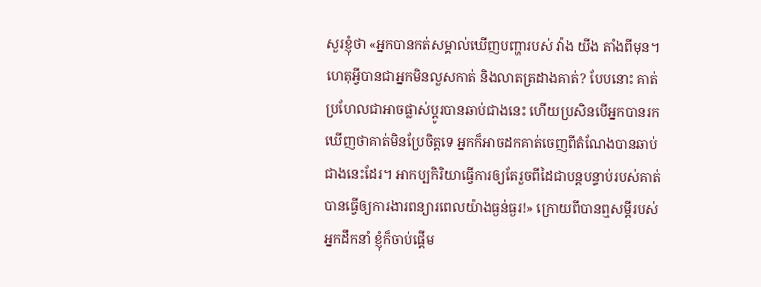សួរខ្ញុំថា «អ្នកបានកត់សម្គាល់ឃើញបញ្ហារបស់ វ៉ាង យីង តាំងពីមុន។ ហេតុអ្វីបានជាអ្នកមិនលួសកាត់ និងលាតត្រដាងគាត់? បែបនោះ គាត់ប្រហែលជាអាចផ្លាស់ប្ដូរបានឆាប់ជាងនេះ ហើយប្រសិនបើអ្នកបានរកឃើញថាគាត់មិនប្រែចិត្តទេ អ្នកក៏អាចដកគាត់ចេញពីតំណែងបានឆាប់ជាងនេះដែរ។ អាកប្បកិរិយាធ្វើការឲ្យតែរួចពីដៃជាបន្តបន្ទាប់របស់គាត់ បានធ្វើឲ្យការងារពន្យារពេលយ៉ាងធ្ងន់ធ្ងរ!» ក្រោយពីបានឮសម្ដីរបស់អ្នកដឹកនាំ ខ្ញុំក៏ចាប់ផ្ដើម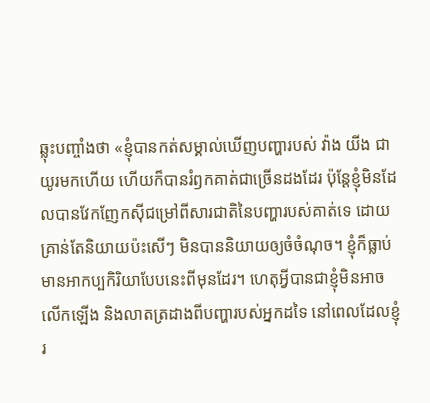ឆ្លុះបញ្ចាំងថា «ខ្ញុំបានកត់សម្គាល់ឃើញបញ្ហារបស់ វ៉ាង យីង ជាយូរមកហើយ ហើយក៏បានរំឭកគាត់ជាច្រើនដងដែរ ប៉ុន្តែខ្ញុំមិនដែលបានវែកញែកស៊ីជម្រៅពីសារជាតិនៃបញ្ហារបស់គាត់ទេ ដោយគ្រាន់តែនិយាយប៉ះសើៗ មិនបាននិយាយឲ្យចំចំណុច។ ខ្ញុំក៏ធ្លាប់មានអាកប្បកិរិយាបែបនេះពីមុនដែរ។ ហេតុអ្វីបានជាខ្ញុំមិនអាចលើកឡើង និងលាតត្រដាងពីបញ្ហារបស់អ្នកដទៃ នៅពេលដែលខ្ញុំរ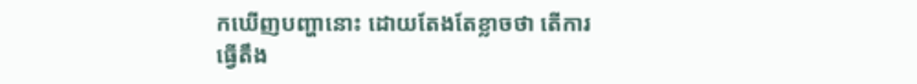កឃើញបញ្ហានោះ ដោយតែងតែខ្លាចថា តើការធ្វើតឹង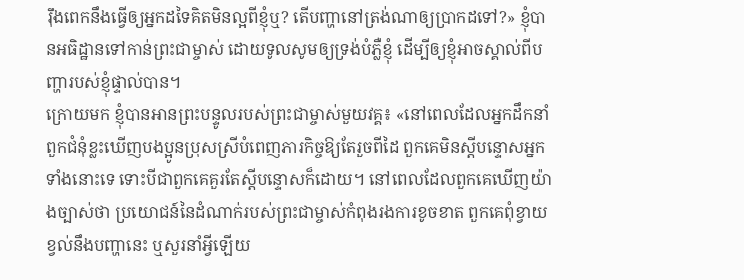រ៉ឹងពេកនឹងធ្វើឲ្យអ្នកដទៃគិតមិនល្អពីខ្ញុំឬ? តើបញ្ហានៅត្រង់ណាឲ្យប្រាកដទៅ?» ខ្ញុំបានអធិដ្ឋានទៅកាន់ព្រះជាម្ចាស់ ដោយទូលសូមឲ្យទ្រង់បំភ្លឺខ្ញុំ ដើម្បីឲ្យខ្ញុំអាចស្គាល់ពីបញ្ហារបស់ខ្ញុំផ្ទាល់បាន។
ក្រោយមក ខ្ញុំបានអានព្រះបន្ទូលរបស់ព្រះជាម្ចាស់មួយវគ្គ៖ «នៅពេលដែលអ្នកដឹកនាំពួកជំនុំខ្លះឃើញបងប្អូនប្រុសស្រីបំពេញភារកិច្ចឱ្យតែរួចពីដៃ ពួកគេមិនស្ដីបន្ទោសអ្នកទាំងនោះទេ ទោះបីជាពួកគេគួរតែស្ដីបន្ទោសក៏ដោយ។ នៅពេលដែលពួកគេឃើញយ៉ាងច្បាស់ថា ប្រយោជន៍នៃដំណាក់របស់ព្រះជាម្ចាស់កំពុងរងការខូចខាត ពួកគេពុំខ្វាយខ្វល់នឹងបញ្ហានេះ ឬសួរនាំអ្វីឡើយ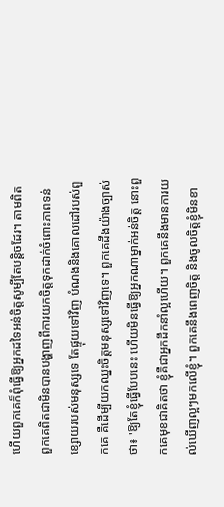ហើយពួកគេក៏ពុំធ្វើឱ្យអ្នកដទៃអន់ចិត្តសូម្បីតែបន្តិចដែរ។ តាមពិត ពួកគេពិតជាមិនបានបង្ហាញពីការយកចិត្តទុកដាក់ចំពោះភាពទន់ខ្សោយរបស់មនុស្សទេ តែផ្ទុយទៅវិញ បំណងនិងគោលដៅរបស់ពួកគេ គឺដើម្បីយកឈ្នះចិត្តមនុស្សទៅវិញទេ។ ពួកគេដឹងយ៉ាងច្បាស់ថា៖ 'ឱ្យតែខ្ញុំធ្វើបែបនេះ ហើយមិនធ្វើឱ្យអ្នកណាម្នាក់អន់ចិត្ត នោះពួកគេមុខជាគិតថា ខ្ញុំគឺជាអ្នកដឹកនាំល្អហើយ។ ពួកគេនឹងមានការយល់ឃើញល្អៗមកលើខ្ញុំ។ ពួកគេនឹងពេញចិត្ត និងចូលចិត្តខ្ញុំមិនខា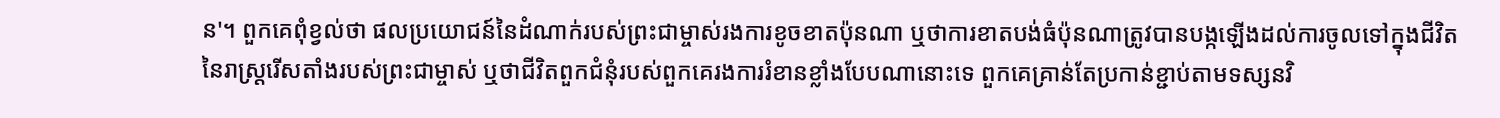ន'។ ពួកគេពុំខ្វល់ថា ផលប្រយោជន៍នៃដំណាក់របស់ព្រះជាម្ចាស់រងការខូចខាតប៉ុនណា ឬថាការខាតបង់ធំប៉ុនណាត្រូវបានបង្កឡើងដល់ការចូលទៅក្នុងជីវិតនៃរាស្ដ្ររើសតាំងរបស់ព្រះជាម្ចាស់ ឬថាជីវិតពួកជំនុំរបស់ពួកគេរងការរំខានខ្លាំងបែបណានោះទេ ពួកគេគ្រាន់តែប្រកាន់ខ្ជាប់តាមទស្សនវិ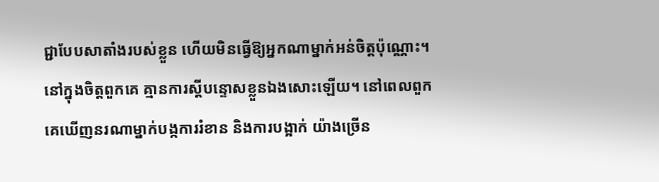ជ្ជាបែបសាតាំងរបស់ខ្លួន ហើយមិនធ្វើឱ្យអ្នកណាម្នាក់អន់ចិត្តប៉ុណ្ណោះ។ នៅក្នុងចិត្តពួកគេ គ្មានការស្ដីបន្ទោសខ្លួនឯងសោះឡើយ។ នៅពេលពួកគេឃើញនរណាម្នាក់បង្កការរំខាន និងការបង្អាក់ យ៉ាងច្រើន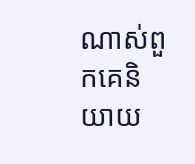ណាស់ពួកគេនិយាយ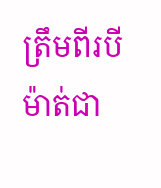ត្រឹមពីរបីម៉ាត់ជា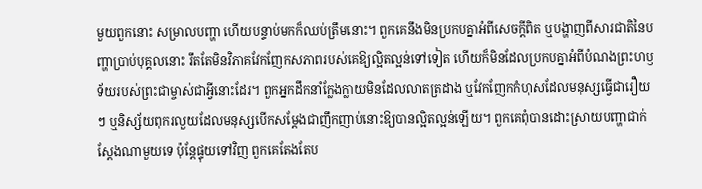មួយពួកនោះ សម្រាលបញ្ហា ហើយបន្ទាប់មកក៏ឈប់ត្រឹមនោះ។ ពួកគេនឹងមិនប្រកបគ្នាអំពីសេចក្ដីពិត ឬបង្ហាញពីសារជាតិនៃបញ្ហាប្រាប់បុគ្គលនោះ រឹតតែមិនវិភាគវែកញែកសភាពរបស់គេឱ្យល្អិតល្អន់ទៅទៀត ហើយក៏មិនដែលប្រកបគ្នាអំពីបំណងព្រះហឫទ័យរបស់ព្រះជាម្ចាស់ជាអ្វីនោះដែរ។ ពួកអ្នកដឹកនាំក្លែងក្លាយមិនដែលលាតត្រដាង ឬវែកញែកកំហុសដែលមនុស្សធ្វើជារឿយៗ ឬនិស្ស័យពុករលួយដែលមនុស្សបើកសម្ដែងជាញឹកញាប់នោះឱ្យបានល្អិតល្អន់ឡើយ។ ពួកគេពុំបានដោះស្រាយបញ្ហាជាក់ស្ដែងណាមួយទេ ប៉ុន្តែផ្ទុយទៅវិញ ពួកគេតែងតែប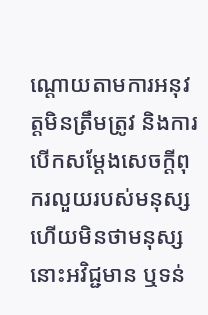ណ្តោយតាមការអនុវត្តមិនត្រឹមត្រូវ និងការបើកសម្ដែងសេចក្ដីពុករលួយរបស់មនុស្ស ហើយមិនថាមនុស្សនោះអវិជ្ជមាន ឬទន់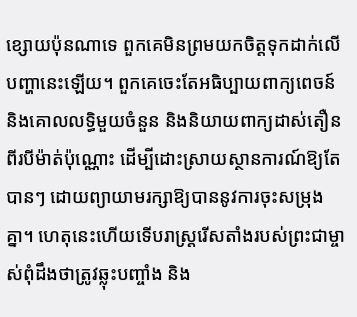ខ្សោយប៉ុនណាទេ ពួកគេមិនព្រមយកចិត្តទុកដាក់លើបញ្ហានេះឡើយ។ ពួកគេចេះតែអធិប្បាយពាក្យពេចន៍និងគោលលទ្ធិមួយចំនួន និងនិយាយពាក្យដាស់តឿនពីរបីម៉ាត់ប៉ុណ្ណោះ ដើម្បីដោះស្រាយស្ថានការណ៍ឱ្យតែបានៗ ដោយព្យាយាមរក្សាឱ្យបាននូវការចុះសម្រុងគ្នា។ ហេតុនេះហើយទើបរាស្រ្តរើសតាំងរបស់ព្រះជាម្ចាស់ពុំដឹងថាត្រូវឆ្លុះបញ្ចាំង និង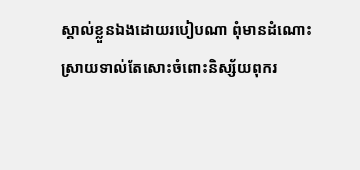ស្គាល់ខ្លួនឯងដោយរបៀបណា ពុំមានដំណោះស្រាយទាល់តែសោះចំពោះនិស្ស័យពុករ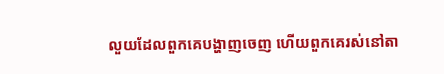លួយដែលពួកគេបង្ហាញចេញ ហើយពួកគេរស់នៅតា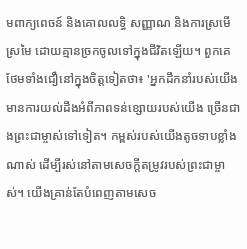មពាក្យពេចន៍ និងគោលលទ្ធិ សញ្ញាណ និងការស្រមើស្រមៃ ដោយគ្មានច្រកចូលទៅក្នុងជីវិតឡើយ។ ពួកគេថែមទាំងជឿនៅក្នុងចិត្តទៀតថា៖ 'អ្នកដឹកនាំរបស់យើងមានការយល់ដឹងអំពីភាពទន់ខ្សោយរបស់យើង ច្រើនជាងព្រះជាម្ចាស់ទៅទៀត។ កម្ពស់របស់យើងតូចទាបខ្លាំងណាស់ ដើម្បីរស់នៅតាមសេចក្ដីតម្រូវរបស់ព្រះជាម្ចាស់។ យើងគ្រាន់តែបំពេញតាមសេច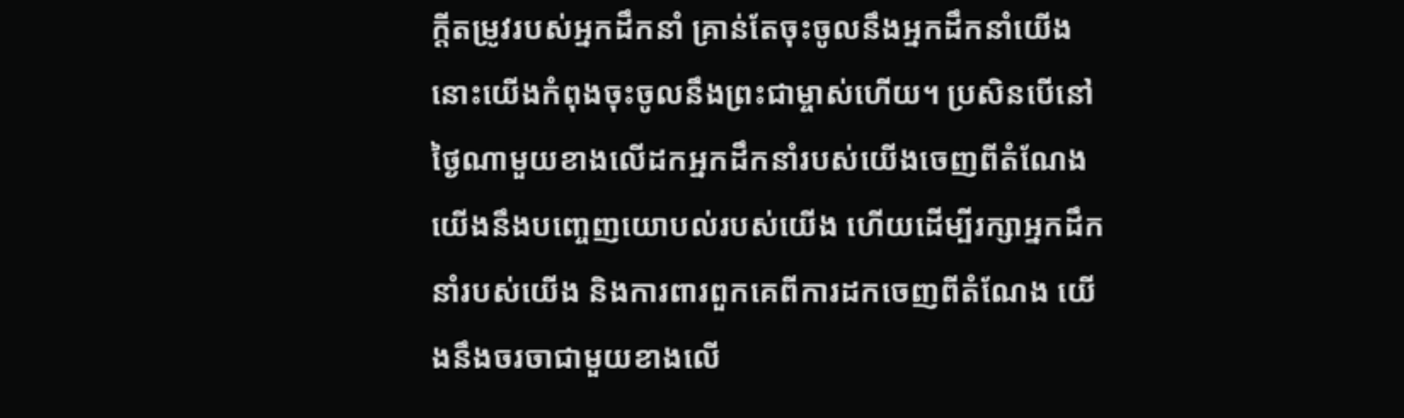ក្ដីតម្រូវរបស់អ្នកដឹកនាំ គ្រាន់តែចុះចូលនឹងអ្នកដឹកនាំយើង នោះយើងកំពុងចុះចូលនឹងព្រះជាម្ចាស់ហើយ។ ប្រសិនបើនៅថ្ងៃណាមួយខាងលើដកអ្នកដឹកនាំរបស់យើងចេញពីតំណែង យើងនឹងបញ្ចេញយោបល់របស់យើង ហើយដើម្បីរក្សាអ្នកដឹកនាំរបស់យើង និងការពារពួកគេពីការដកចេញពីតំណែង យើងនឹងចរចាជាមួយខាងលើ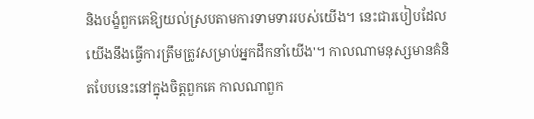និងបង្ខំពួកគេឱ្យយល់ស្របតាមការទាមទាររបស់យើង។ នេះជារបៀបដែលយើងនឹងធ្វើការត្រឹមត្រូវសម្រាប់អ្នកដឹកនាំយើង'។ កាលណាមនុស្សមានគំនិតបែបនេះនៅក្នុងចិត្តពួកគេ កាលណាពួក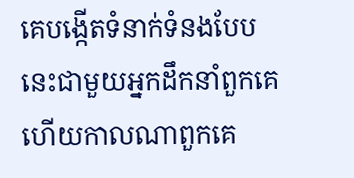គេបង្កើតទំនាក់ទំនងបែបនេះជាមួយអ្នកដឹកនាំពួកគេ ហើយកាលណាពួកគេ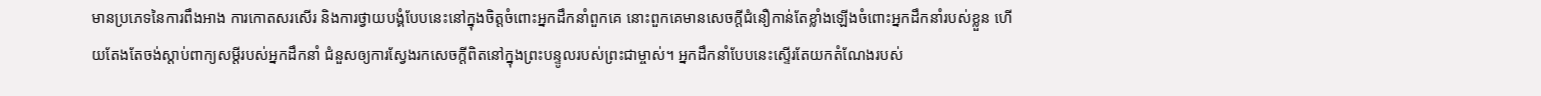មានប្រភេទនៃការពឹងអាង ការកោតសរសើរ និងការថ្វាយបង្គំបែបនេះនៅក្នុងចិត្តចំពោះអ្នកដឹកនាំពួកគេ នោះពួកគេមានសេចក្ដីជំនឿកាន់តែខ្លាំងឡើងចំពោះអ្នកដឹកនាំរបស់ខ្លួន ហើយតែងតែចង់ស្ដាប់ពាក្យសម្ដីរបស់អ្នកដឹកនាំ ជំនួសឲ្យការស្វែងរកសេចក្ដីពិតនៅក្នុងព្រះបន្ទូលរបស់ព្រះជាម្ចាស់។ អ្នកដឹកនាំបែបនេះស្ទើរតែយកតំណែងរបស់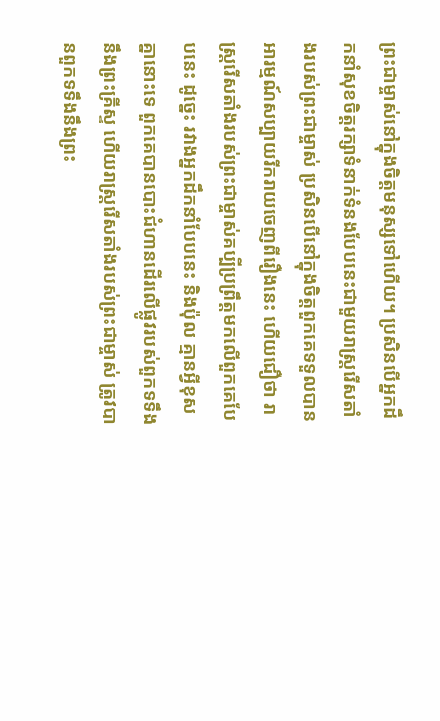ព្រះជាម្ចាស់នៅក្នុងចិត្តមនុស្សទៅហើយ។ ប្រសិនបើអ្នកដឹកនាំសុខចិត្តរក្សាទំនាក់ទំនងបែបនេះជាមួយរាស្ដ្ររើសតាំងរបស់ព្រះជាម្ចាស់ ប្រសិនបើនៅក្នុងចិត្តពួកគេទទួលបានអារម្មណ៍សប្បាយរីករាយចេញពីរឿងនេះ ហើយជឿថា រាស្ដ្ររើសតាំងរបស់ព្រះជាម្ចាស់គប្បីប្រព្រឹត្តមកលើពួកគេបែបនេះ ដូច្នេះ រវាងអ្នកដឹកនាំបែបនេះ និងប៉ុល គ្មានអ្វីខុសគ្នានោះទេ ពួកគេបានបោះជំហានដើរលើផ្លូវរបស់ពួកទទឹងនឹងព្រះគ្រីស្ទ ហើយរាស្ដ្ររើសតាំងរបស់ព្រះជាម្ចាស់ ត្រូវបានពួកទទឹងនឹងព្រះ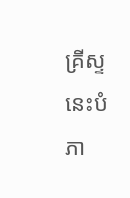គ្រីស្ទនេះបំភា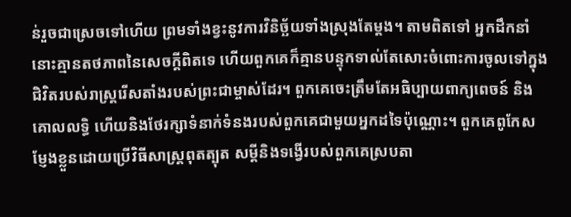ន់រួចជាស្រេចទៅហើយ ព្រមទាំងខ្វះនូវការវិនិច្ឆ័យទាំងស្រុងតែម្ដង។ តាមពិតទៅ អ្នកដឹកនាំនោះគ្មានតថភាពនៃសេចក្ដីពិតទេ ហើយពួកគេក៏គ្មានបន្ទុកទាល់តែសោះចំពោះការចូលទៅក្នុងជិវិតរបស់រាស្ដ្ររើសតាំងរបស់ព្រះជាម្ចាស់ដែរ។ ពួកគេចេះត្រឹមតែអធិប្បាយពាក្យពេចន៍ និងគោលលទ្ធិ ហើយនិងថែរក្សាទំនាក់ទំនងរបស់ពួកគេជាមួយអ្នកដទៃប៉ុណ្ណោះ។ ពួកគេពូកែសម្ញែងខ្លួនដោយប្រើវិធីសាស្រ្តពុតត្បុត សម្ដីនិងទង្វើរបស់ពួកគេស្របតា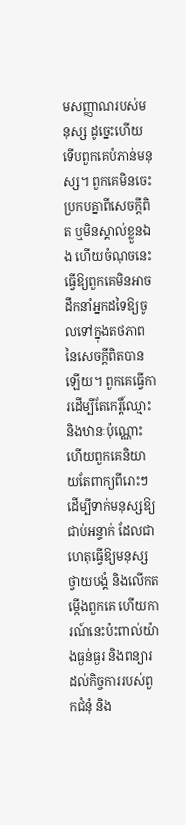មសញ្ញាណរបស់មនុស្ស ដូច្នេះហើយ ទើបពួកគេបំភាន់មនុស្ស។ ពួកគេមិនចេះប្រកបគ្នាពីសេចក្ដីពិត ឬមិនស្គាល់ខ្លួនឯង ហើយចំណុចនេះធ្វើឱ្យពួកគេមិនអាចដឹកនាំអ្នកដទៃឱ្យចូលទៅក្នុងតថភាពនៃសេចក្ដីពិតបានឡើយ។ ពួកគេធ្វើការដើម្បីតែកេរ្តិ៍ឈ្មោះ និងឋានៈប៉ុណ្ណោះ ហើយពួកគេនិយាយតែពាក្យពីរោះៗដើម្បីទាក់មនុស្សឱ្យជាប់អន្ទាក់ ដែលជាហេតុធ្វើឱ្យមនុស្សថ្វាយបង្គំ និងលើកតម្កើងពួកគេ ហើយការណ៍នេះប៉ះពាល់យ៉ាងធ្ងន់ធ្ងរ និងពន្យារដល់កិច្ចការរបស់ពួកជំនុំ និង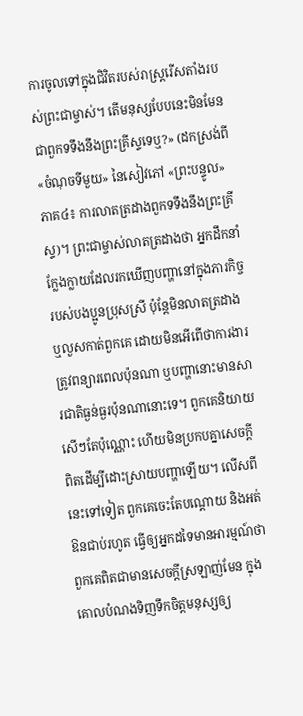ការចូលទៅក្នុងជិវិតរបស់រាស្ដ្ររើសតាំងរបស់ព្រះជាម្ចាស់។ តើមនុស្សបែបនេះមិនមែនជាពួកទទឹងនឹងព្រះគ្រីស្ទទេឬ?» (ដកស្រង់ពី «ចំណុចទីមួយ» នៃសៀវភៅ «ព្រះបន្ទូល» ភាគ៤៖ ការលាតត្រដាងពួកទទឹងនឹងព្រះគ្រីស្ទ)។ ព្រះជាម្ចាស់លាតត្រដាងថា អ្នកដឹកនាំក្លែងក្លាយដែលរកឃើញបញ្ហានៅក្នុងភារកិច្ចរបស់បងប្អូនប្រុសស្រី ប៉ុន្តែមិនលាតត្រដាង ឬលួសកាត់ពួកគេ ដោយមិនអើពើថាការងារត្រូវពន្យារពេលប៉ុនណា ឬបញ្ហានោះមានសារជាតិធ្ងន់ធ្ងរប៉ុនណានោះទេ។ ពួកគេនិយាយសើៗតែប៉ុណ្ណោះ ហើយមិនប្រកបគ្នាសេចក្តីពិតដើម្បីដោះស្រាយបញ្ហាឡើយ។ លើសពីនេះទៅទៀត ពួកគេចេះតែបណ្ដោយ និងអត់ឱនជាប់រហូត ធ្វើឲ្យអ្នកដទៃមានអារម្មណ៍ថា ពួកគេពិតជាមានសេចក្ដីស្រឡាញ់មែន ក្នុងគោលបំណងទិញទឹកចិត្តមនុស្សឲ្យ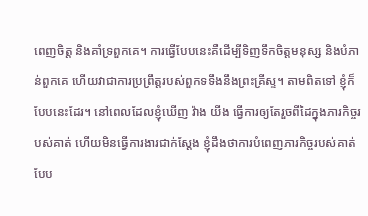ពេញចិត្ត និងគាំទ្រពួកគេ។ ការធ្វើបែបនេះគឺដើម្បីទិញទឹកចិត្តមនុស្ស និងបំភាន់ពួកគេ ហើយវាជាការប្រព្រឹត្តរបស់ពួកទទឹងនឹងព្រះគ្រីស្ទ។ តាមពិតទៅ ខ្ញុំក៏បែបនេះដែរ។ នៅពេលដែលខ្ញុំឃើញ វ៉ាង យីង ធ្វើការឲ្យតែរួចពីដៃក្នុងភារកិច្ចរបស់គាត់ ហើយមិនធ្វើការងារជាក់ស្ដែង ខ្ញុំដឹងថាការបំពេញភារកិច្ចរបស់គាត់បែប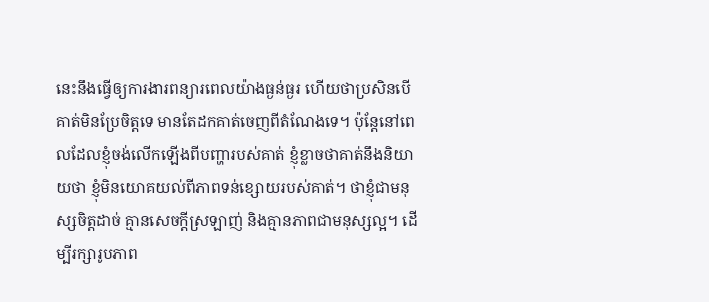នេះនឹងធ្វើឲ្យការងារពន្យារពេលយ៉ាងធ្ងន់ធ្ងរ ហើយថាប្រសិនបើគាត់មិនប្រែចិត្តទេ មានតែដកគាត់ចេញពីតំណែងទេ។ ប៉ុន្តែនៅពេលដែលខ្ញុំចង់លើកឡើងពីបញ្ហារបស់គាត់ ខ្ញុំខ្លាចថាគាត់នឹងនិយាយថា ខ្ញុំមិនយោគយល់ពីភាពទន់ខ្សោយរបស់គាត់។ ថាខ្ញុំជាមនុស្សចិត្តដាច់ គ្មានសេចក្ដីស្រឡាញ់ និងគ្មានភាពជាមនុស្សល្អ។ ដើម្បីរក្សារូបភាព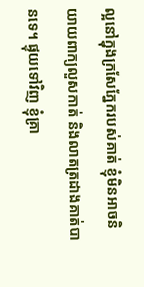ល្អនៅក្នុងក្រសែភ្នែករបស់គាត់ ខ្ញុំមិនអាចនិយាយពាក្យលួសកាត់ និងលាតត្រដាងគាត់បានទេ។ ផ្ទុយទៅវិញ ខ្ញុំគ្រា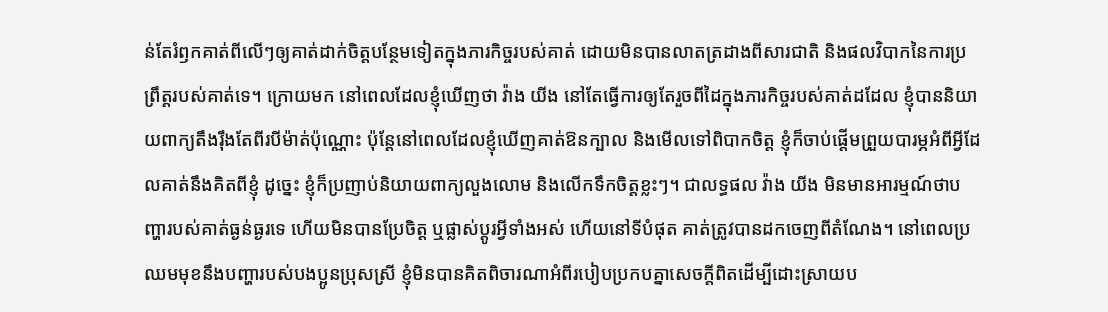ន់តែរំឭកគាត់ពីលើៗឲ្យគាត់ដាក់ចិត្តបន្ថែមទៀតក្នុងភារកិច្ចរបស់គាត់ ដោយមិនបានលាតត្រដាងពីសារជាតិ និងផលវិបាកនៃការប្រព្រឹត្តរបស់គាត់ទេ។ ក្រោយមក នៅពេលដែលខ្ញុំឃើញថា វ៉ាង យីង នៅតែធ្វើការឲ្យតែរួចពីដៃក្នុងភារកិច្ចរបស់គាត់ដដែល ខ្ញុំបាននិយាយពាក្យតឹងរ៉ឹងតែពីរបីម៉ាត់ប៉ុណ្ណោះ ប៉ុន្តែនៅពេលដែលខ្ញុំឃើញគាត់ឱនក្បាល និងមើលទៅពិបាកចិត្ត ខ្ញុំក៏ចាប់ផ្ដើមព្រួយបារម្ភអំពីអ្វីដែលគាត់នឹងគិតពីខ្ញុំ ដូច្នេះ ខ្ញុំក៏ប្រញាប់និយាយពាក្យលួងលោម និងលើកទឹកចិត្តខ្លះៗ។ ជាលទ្ធផល វ៉ាង យីង មិនមានអារម្មណ៍ថាបញ្ហារបស់គាត់ធ្ងន់ធ្ងរទេ ហើយមិនបានប្រែចិត្ត ឬផ្លាស់ប្ដូរអ្វីទាំងអស់ ហើយនៅទីបំផុត គាត់ត្រូវបានដកចេញពីតំណែង។ នៅពេលប្រឈមមុខនឹងបញ្ហារបស់បងប្អូនប្រុសស្រី ខ្ញុំមិនបានគិតពិចារណាអំពីរបៀបប្រកបគ្នាសេចក្តីពិតដើម្បីដោះស្រាយប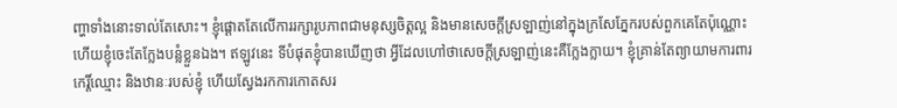ញ្ហាទាំងនោះទាល់តែសោះ។ ខ្ញុំផ្ដោតតែលើការរក្សារូបភាពជាមនុស្សចិត្តល្អ និងមានសេចក្ដីស្រឡាញ់នៅក្នុងក្រសែភ្នែករបស់ពួកគេតែប៉ុណ្ណោះ ហើយខ្ញុំចេះតែក្លែងបន្លំខ្លួនឯង។ ឥឡូវនេះ ទីបំផុតខ្ញុំបានឃើញថា អ្វីដែលហៅថាសេចក្ដីស្រឡាញ់នេះគឺក្លែងក្លាយ។ ខ្ញុំគ្រាន់តែព្យាយាមការពារកេរ្តិ៍ឈ្មោះ និងឋានៈរបស់ខ្ញុំ ហើយស្វែងរកការកោតសរ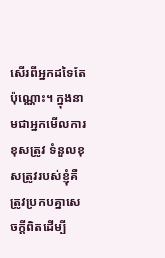សើរពីអ្នកដទៃតែប៉ុណ្ណោះ។ ក្នុងនាមជាអ្នកមើលការខុសត្រូវ ទំនួលខុសត្រូវរបស់ខ្ញុំគឺត្រូវប្រកបគ្នាសេចក្តីពិតដើម្បី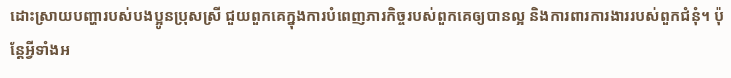ដោះស្រាយបញ្ហារបស់បងប្អូនប្រុសស្រី ជួយពួកគេក្នុងការបំពេញភារកិច្ចរបស់ពួកគេឲ្យបានល្អ និងការពារការងាររបស់ពួកជំនុំ។ ប៉ុន្តែអ្វីទាំងអ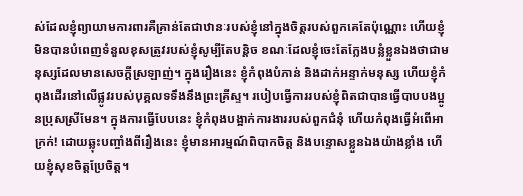ស់ដែលខ្ញុំព្យាយាមការពារគឺគ្រាន់តែជាឋានៈរបស់ខ្ញុំនៅក្នុងចិត្តរបស់ពួកគេតែប៉ុណ្ណោះ ហើយខ្ញុំមិនបានបំពេញទំនួលខុសត្រូវរបស់ខ្ញុំសូម្បីតែបន្តិច ខណៈដែលខ្ញុំចេះតែក្លែងបន្លំខ្លួនឯងថាជាមនុស្សដែលមានសេចក្ដីស្រឡាញ់។ ក្នុងរឿងនេះ ខ្ញុំកំពុងបំភាន់ និងដាក់អន្ទាក់មនុស្ស ហើយខ្ញុំកំពុងដើរនៅលើផ្លូវរបស់បុគ្គលទទឹងនឹងព្រះគ្រីស្ទ។ របៀបធ្វើការរបស់ខ្ញុំពិតជាបានធ្វើបាបបងប្អូនប្រុសស្រីមែន។ ក្នុងការធ្វើបែបនេះ ខ្ញុំកំពុងបង្អាក់ការងាររបស់ពួកជំនុំ ហើយកំពុងធ្វើអំពើអាក្រក់! ដោយឆ្លុះបញ្ចាំងពីរឿងនេះ ខ្ញុំមានអារម្មណ៍ពិបាកចិត្ត និងបន្ទោសខ្លួនឯងយ៉ាងខ្លាំង ហើយខ្ញុំសុខចិត្តប្រែចិត្ត។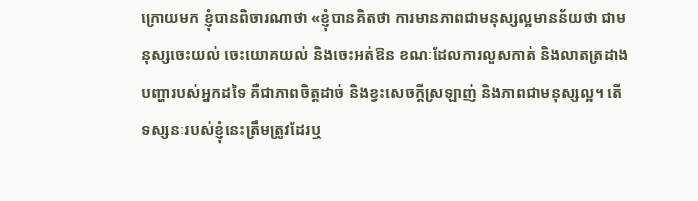ក្រោយមក ខ្ញុំបានពិចារណាថា «ខ្ញុំបានគិតថា ការមានភាពជាមនុស្សល្អមានន័យថា ជាមនុស្សចេះយល់ ចេះយោគយល់ និងចេះអត់ឱន ខណៈដែលការលួសកាត់ និងលាតត្រដាងបញ្ហារបស់អ្នកដទៃ គឺជាភាពចិត្តដាច់ និងខ្វះសេចក្ដីស្រឡាញ់ និងភាពជាមនុស្សល្អ។ តើទស្សនៈរបស់ខ្ញុំនេះត្រឹមត្រូវដែរឬ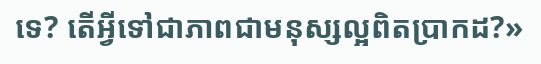ទេ? តើអ្វីទៅជាភាពជាមនុស្សល្អពិតប្រាកដ?»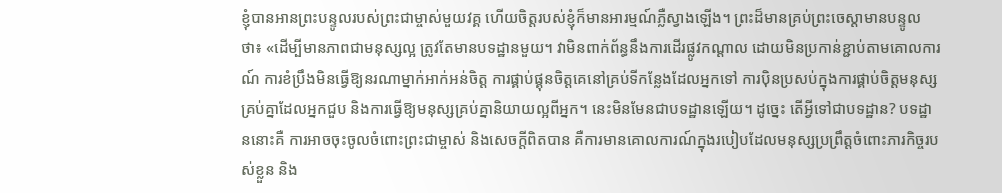ខ្ញុំបានអានព្រះបន្ទូលរបស់ព្រះជាម្ចាស់មួយវគ្គ ហើយចិត្តរបស់ខ្ញុំក៏មានអារម្មណ៍ភ្លឺស្វាងឡើង។ ព្រះដ៏មានគ្រប់ព្រះចេស្ដាមានបន្ទូលថា៖ «ដើម្បីមានភាពជាមនុស្សល្អ ត្រូវតែមានបទដ្ឋានមួយ។ វាមិនពាក់ព័ន្ធនឹងការដើរផ្លូវកណ្ដាល ដោយមិនប្រកាន់ខ្ជាប់តាមគោលការណ៍ ការខំប្រឹងមិនធ្វើឱ្យនរណាម្នាក់អាក់អន់ចិត្ត ការផ្គាប់ផ្គុនចិត្តគេនៅគ្រប់ទីកន្លែងដែលអ្នកទៅ ការប៉ិនប្រសប់ក្នុងការផ្គាប់ចិត្តមនុស្សគ្រប់គ្នាដែលអ្នកជួប និងការធ្វើឱ្យមនុស្សគ្រប់គ្នានិយាយល្អពីអ្នក។ នេះមិនមែនជាបទដ្ឋានឡើយ។ ដូច្នេះ តើអ្វីទៅជាបទដ្ឋាន? បទដ្ឋាននោះគឺ ការអាចចុះចូលចំពោះព្រះជាម្ចាស់ និងសេចក្តីពិតបាន គឺការមានគោលការណ៍ក្នុងរបៀបដែលមនុស្សប្រព្រឹត្តចំពោះភារកិច្ចរបស់ខ្លួន និង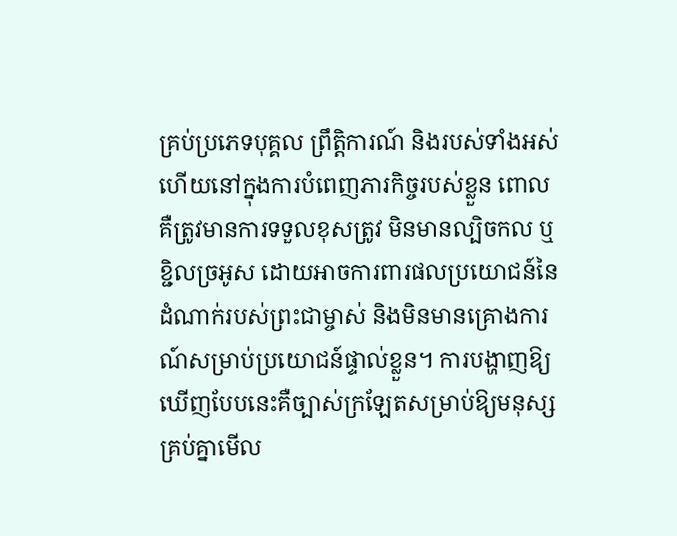គ្រប់ប្រភេទបុគ្គល ព្រឹត្តិការណ៍ និងរបស់ទាំងអស់ ហើយនៅក្នុងការបំពេញភារកិច្ចរបស់ខ្លួន ពោលគឺត្រូវមានការទទួលខុសត្រូវ មិនមានល្បិចកល ឬខ្ជិលច្រអូស ដោយអាចការពារផលប្រយោជន៍នៃដំណាក់របស់ព្រះជាម្ចាស់ និងមិនមានគ្រោងការណ៍សម្រាប់ប្រយោជន៍ផ្ទាល់ខ្លួន។ ការបង្ហាញឱ្យឃើញបែបនេះគឺច្បាស់ក្រឡែតសម្រាប់ឱ្យមនុស្សគ្រប់គ្នាមើល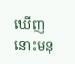ឃើញ នោះមនុ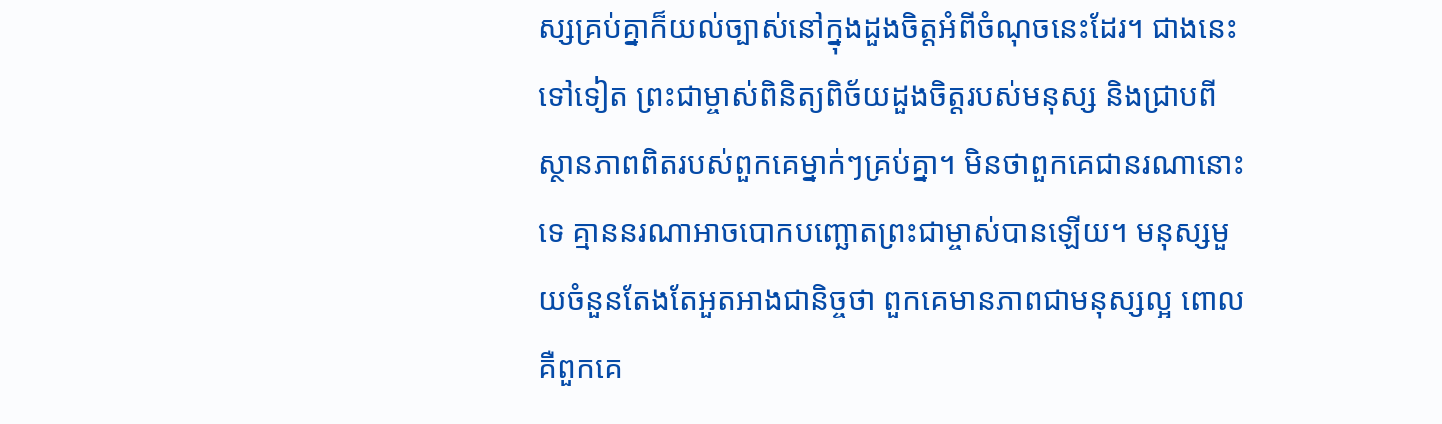ស្សគ្រប់គ្នាក៏យល់ច្បាស់នៅក្នុងដួងចិត្តអំពីចំណុចនេះដែរ។ ជាងនេះទៅទៀត ព្រះជាម្ចាស់ពិនិត្យពិច័យដួងចិត្តរបស់មនុស្ស និងជ្រាបពីស្ថានភាពពិតរបស់ពួកគេម្នាក់ៗគ្រប់គ្នា។ មិនថាពួកគេជានរណានោះទេ គ្មាននរណាអាចបោកបញ្ឆោតព្រះជាម្ចាស់បានឡើយ។ មនុស្សមួយចំនួនតែងតែអួតអាងជានិច្ចថា ពួកគេមានភាពជាមនុស្សល្អ ពោលគឺពួកគេ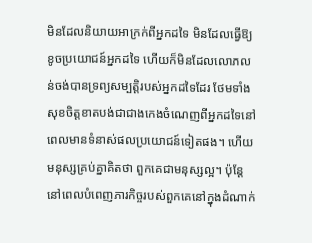មិនដែលនិយាយអាក្រក់ពីអ្នកដទៃ មិនដែលធ្វើឱ្យខូចប្រយោជន៍អ្នកដទៃ ហើយក៏មិនដែលលោភលន់ចង់បានទ្រព្យសម្បត្តិរបស់អ្នកដទៃដែរ ថែមទាំងសុខចិត្តខាតបង់ជាជាងកេងចំណេញពីអ្នកដទៃនៅពេលមានទំនាស់ផលប្រយោជន៍ទៀតផង។ ហើយមនុស្សគ្រប់គ្នាគិតថា ពួកគេជាមនុស្សល្អ។ ប៉ុន្តែ នៅពេលបំពេញភារកិច្ចរបស់ពួកគេនៅក្នុងដំណាក់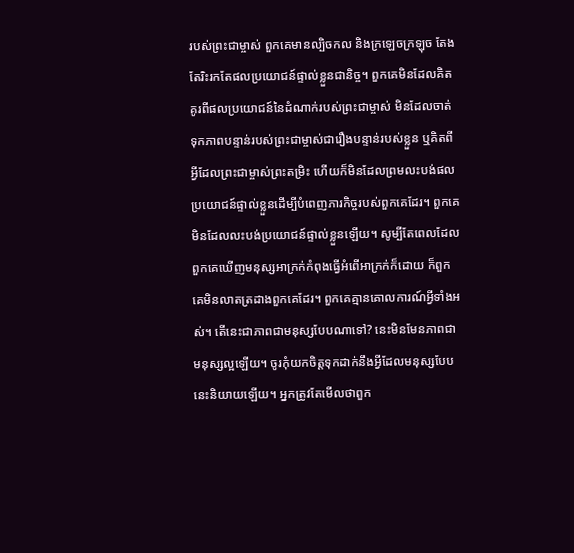របស់ព្រះជាម្ចាស់ ពួកគេមានល្បិចកល និងក្រឡេចក្រឡុច តែងតែរិះរកតែផលប្រយោជន៍ផ្ទាល់ខ្លួនជានិច្ច។ ពួកគេមិនដែលគិតគូរពីផលប្រយោជន៍នៃដំណាក់របស់ព្រះជាម្ចាស់ មិនដែលចាត់ទុកភាពបន្ទាន់របស់ព្រះជាម្ចាស់ជារឿងបន្ទាន់របស់ខ្លួន ឬគិតពីអ្វីដែលព្រះជាម្ចាស់ព្រះតម្រិះ ហើយក៏មិនដែលព្រមលះបង់ផលប្រយោជន៍ផ្ទាល់ខ្លួនដើម្បីបំពេញភារកិច្ចរបស់ពួកគេដែរ។ ពួកគេមិនដែលលះបង់ប្រយោជន៍ផ្ទាល់ខ្លួនឡើយ។ សូម្បីតែពេលដែលពួកគេឃើញមនុស្សអាក្រក់កំពុងធ្វើអំពើអាក្រក់ក៏ដោយ ក៏ពួកគេមិនលាតត្រដាងពួកគេដែរ។ ពួកគេគ្មានគោលការណ៍អ្វីទាំងអស់។ តើនេះជាភាពជាមនុស្សបែបណាទៅ? នេះមិនមែនភាពជាមនុស្សល្អឡើយ។ ចូរកុំយកចិត្តទុកដាក់នឹងអ្វីដែលមនុស្សបែបនេះនិយាយឡើយ។ អ្នកត្រូវតែមើលថាពួក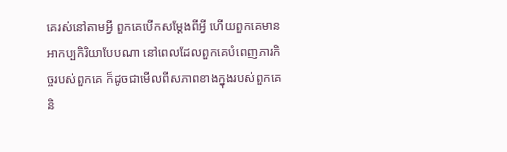គេរស់នៅតាមអ្វី ពួកគេបើកសម្ដែងពីអ្វី ហើយពួកគេមានអាកប្បកិរិយាបែបណា នៅពេលដែលពួកគេបំពេញភារកិច្ចរបស់ពួកគេ ក៏ដូចជាមើលពីសភាពខាងក្នុងរបស់ពួកគេ និ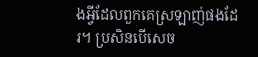ងអ្វីដែលពួកគេស្រឡាញ់ផងដែរ។ ប្រសិនបើសេច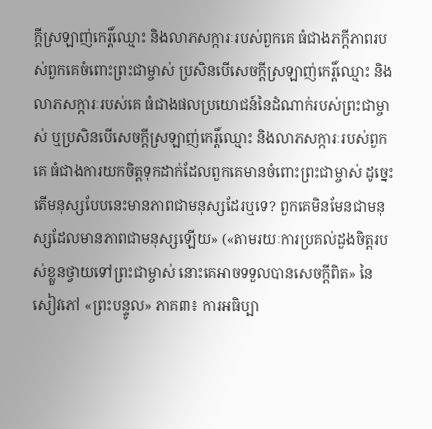ក្ដីស្រឡាញ់កេរ្ដិ៍ឈ្មោះ និងលាភសក្ការៈរបស់ពួកគេ ធំជាងភក្ដីភាពរបស់ពួកគេចំពោះព្រះជាម្ចាស់ ប្រសិនបើសេចក្ដីស្រឡាញ់កេរ្ដិ៍ឈ្មោះ និងលាភសក្ការៈរបស់គេ ធំជាងផលប្រយោជន៍នៃដំណាក់របស់ព្រះជាម្ចាស់ ឬប្រសិនបើសេចក្ដីស្រឡាញ់កេរ្ដិ៍ឈ្មោះ និងលាភសក្ការៈរបស់ពួកគេ ធំជាងការយកចិត្តទុកដាក់ដែលពួកគេមានចំពោះព្រះជាម្ចាស់ ដូច្នេះ តើមនុស្សបែបនេះមានភាពជាមនុស្សដែរឬទេ? ពួកគេមិនមែនជាមនុស្សដែលមានភាពជាមនុស្សឡើយ» («តាមរយៈការប្រគល់ដួងចិត្តរបស់ខ្លួនថ្វាយទៅព្រះជាម្ចាស់ នោះគេអាចទទួលបានសេចក្តីពិត» នៃសៀវភៅ «ព្រះបន្ទូល» ភាគ៣៖ ការអធិប្បា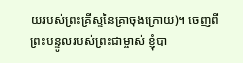យរបស់ព្រះគ្រីស្ទនៃគ្រាចុងក្រោយ)។ ចេញពីព្រះបន្ទូលរបស់ព្រះជាម្ចាស់ ខ្ញុំបា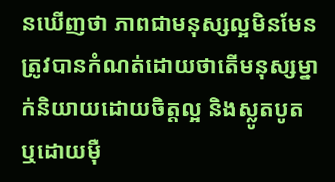នឃើញថា ភាពជាមនុស្សល្អមិនមែនត្រូវបានកំណត់ដោយថាតើមនុស្សម្នាក់និយាយដោយចិត្តល្អ និងស្លូតបូត ឬដោយម៉ឺ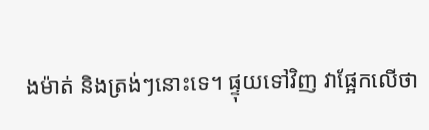ងម៉ាត់ និងត្រង់ៗនោះទេ។ ផ្ទុយទៅវិញ វាផ្អែកលើថា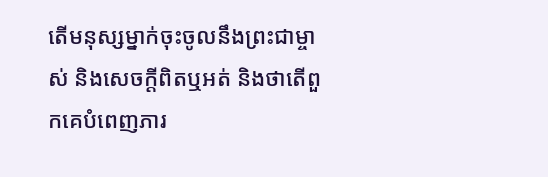តើមនុស្សម្នាក់ចុះចូលនឹងព្រះជាម្ចាស់ និងសេចក្ដីពិតឬអត់ និងថាតើពួកគេបំពេញភារ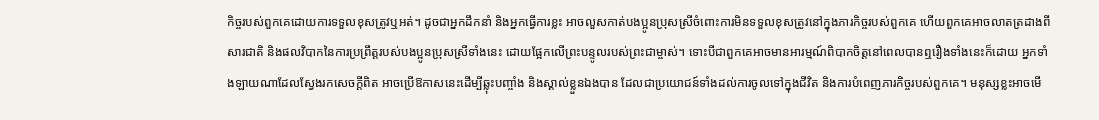កិច្ចរបស់ពួកគេដោយការទទួលខុសត្រូវឬអត់។ ដូចជាអ្នកដឹកនាំ និងអ្នកធ្វើការខ្លះ អាចលួសកាត់បងប្អូនប្រុសស្រីចំពោះការមិនទទួលខុសត្រូវនៅក្នុងភារកិច្ចរបស់ពួកគេ ហើយពួកគេអាចលាតត្រដាងពីសារជាតិ និងផលវិបាកនៃការប្រព្រឹត្តរបស់បងប្អូនប្រុសស្រីទាំងនេះ ដោយផ្អែកលើព្រះបន្ទូលរបស់ព្រះជាម្ចាស់។ ទោះបីជាពួកគេអាចមានអារម្មណ៍ពិបាកចិត្តនៅពេលបានឮរឿងទាំងនេះក៏ដោយ អ្នកទាំងឡាយណាដែលស្វែងរកសេចក្ដីពិត អាចប្រើឱកាសនេះដើម្បីឆ្លុះបញ្ចាំង និងស្គាល់ខ្លួនឯងបាន ដែលជាប្រយោជន៍ទាំងដល់ការចូលទៅក្នុងជីវិត និងការបំពេញភារកិច្ចរបស់ពួកគេ។ មនុស្សខ្លះអាចមើ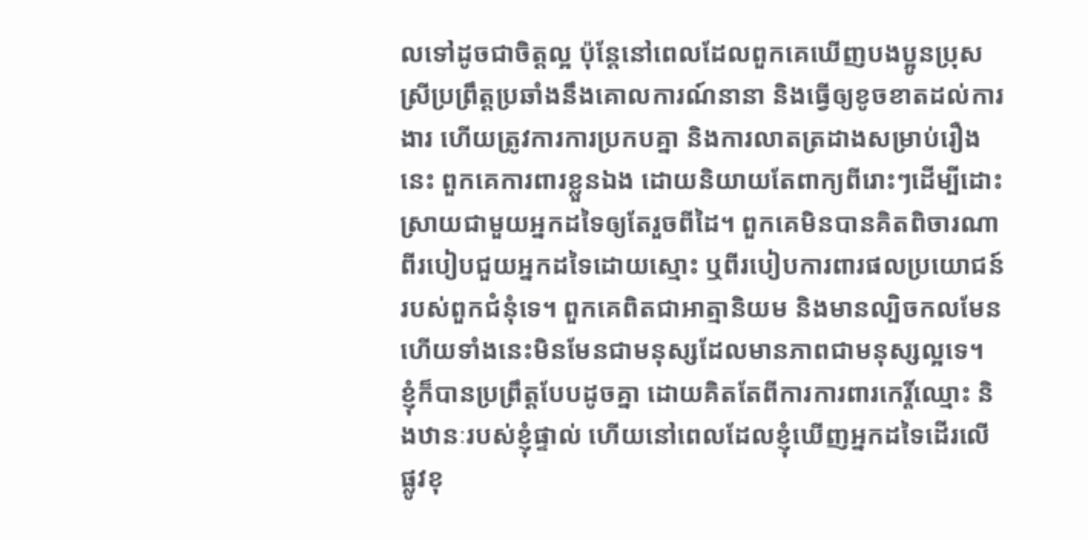លទៅដូចជាចិត្តល្អ ប៉ុន្តែនៅពេលដែលពួកគេឃើញបងប្អូនប្រុសស្រីប្រព្រឹត្តប្រឆាំងនឹងគោលការណ៍នានា និងធ្វើឲ្យខូចខាតដល់ការងារ ហើយត្រូវការការប្រកបគ្នា និងការលាតត្រដាងសម្រាប់រឿងនេះ ពួកគេការពារខ្លួនឯង ដោយនិយាយតែពាក្យពីរោះៗដើម្បីដោះស្រាយជាមួយអ្នកដទៃឲ្យតែរួចពីដៃ។ ពួកគេមិនបានគិតពិចារណាពីរបៀបជួយអ្នកដទៃដោយស្មោះ ឬពីរបៀបការពារផលប្រយោជន៍របស់ពួកជំនុំទេ។ ពួកគេពិតជាអាត្មានិយម និងមានល្បិចកលមែន ហើយទាំងនេះមិនមែនជាមនុស្សដែលមានភាពជាមនុស្សល្អទេ។ ខ្ញុំក៏បានប្រព្រឹត្តបែបដូចគ្នា ដោយគិតតែពីការការពារកេរ្តិ៍ឈ្មោះ និងឋានៈរបស់ខ្ញុំផ្ទាល់ ហើយនៅពេលដែលខ្ញុំឃើញអ្នកដទៃដើរលើផ្លូវខុ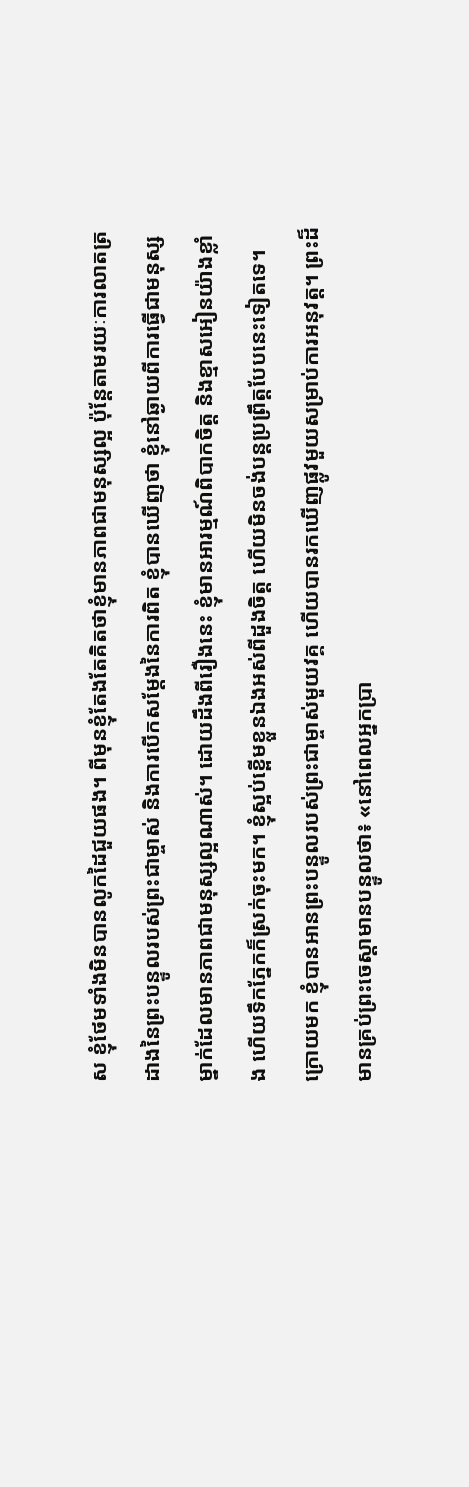ស ខ្ញុំថែមទាំងមិនបានលូកដៃជួយផង។ ពីមុនខ្ញុំតែងតែគិតថាខ្ញុំមានភាពជាមនុស្សល្អ ប៉ុន្តែតាមរយៈការលាតត្រដាងនៃព្រះបន្ទូលរបស់ព្រះជាម្ចាស់ និងការបើកសម្ដែងនៃការពិត ខ្ញុំបានឃើញថា ខ្ញុំនៅឆ្ងាយពីការធ្វើជាមនុស្សម្នាក់ដែលមានភាពជាមនុស្សល្អណាស់។ ដោយដឹងពីរឿងនេះ ខ្ញុំមានអារម្មណ៍ពិបាកចិត្ត និងខ្មាសអៀនយ៉ាងខ្លាំង ហើយទឹកភ្នែកក៏ស្រក់ចុះមក។ ខ្ញុំស្អប់ខ្ពើមខ្លួនឯងអស់ពីដួងចិត្ត ហើយមិនចង់បន្តប្រព្រឹត្តបែបនេះទៀតទេ។
ក្រោយមក ខ្ញុំបានអានព្រះបន្ទូលរបស់ព្រះជាម្ចាស់មួយវគ្គ ហើយបានរកឃើញផ្លូវមួយសម្រាប់ការអនុវត្ត។ ព្រះដ៏មានគ្រប់ព្រះចេស្ដាមានបន្ទូលថា៖ «នៅពេលអ្នកប្រា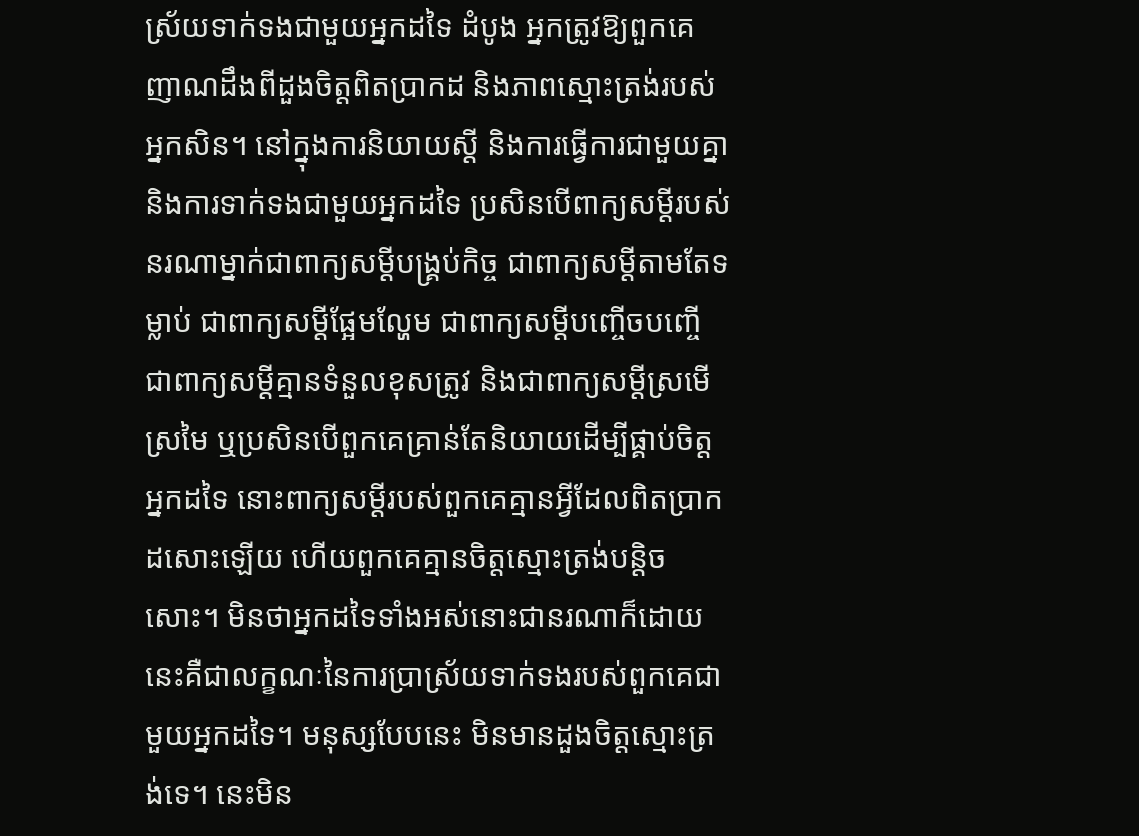ស្រ័យទាក់ទងជាមួយអ្នកដទៃ ដំបូង អ្នកត្រូវឱ្យពួកគេញាណដឹងពីដួងចិត្តពិតប្រាកដ និងភាពស្មោះត្រង់របស់អ្នកសិន។ នៅក្នុងការនិយាយស្ដី និងការធ្វើការជាមួយគ្នា និងការទាក់ទងជាមួយអ្នកដទៃ ប្រសិនបើពាក្យសម្ដីរបស់នរណាម្នាក់ជាពាក្យសម្ដីបង្រ្គប់កិច្ច ជាពាក្យសម្ដីតាមតែទម្លាប់ ជាពាក្យសម្ដីផ្អែមល្ហែម ជាពាក្យសម្ដីបញ្ចើចបញ្ចើ ជាពាក្យសម្ដីគ្មានទំនួលខុសត្រូវ និងជាពាក្យសម្ដីស្រមើស្រមៃ ឬប្រសិនបើពួកគេគ្រាន់តែនិយាយដើម្បីផ្គាប់ចិត្តអ្នកដទៃ នោះពាក្យសម្ដីរបស់ពួកគេគ្មានអ្វីដែលពិតប្រាកដសោះឡើយ ហើយពួកគេគ្មានចិត្តស្មោះត្រង់បន្តិចសោះ។ មិនថាអ្នកដទៃទាំងអស់នោះជានរណាក៏ដោយ នេះគឺជាលក្ខណៈនៃការប្រាស្រ័យទាក់ទងរបស់ពួកគេជាមួយអ្នកដទៃ។ មនុស្សបែបនេះ មិនមានដួងចិត្តស្មោះត្រង់ទេ។ នេះមិន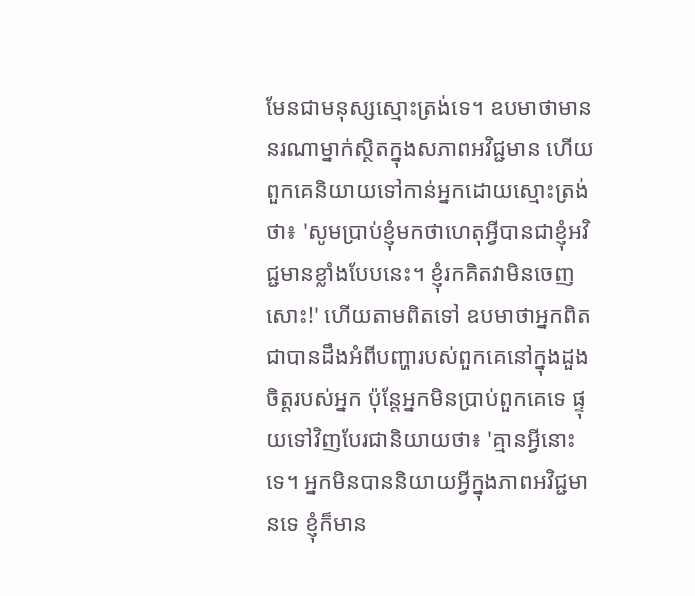មែនជាមនុស្សស្មោះត្រង់ទេ។ ឧបមាថាមាននរណាម្នាក់ស្ថិតក្នុងសភាពអវិជ្ជមាន ហើយពួកគេនិយាយទៅកាន់អ្នកដោយស្មោះត្រង់ថា៖ 'សូមប្រាប់ខ្ញុំមកថាហេតុអ្វីបានជាខ្ញុំអវិជ្ជមានខ្លាំងបែបនេះ។ ខ្ញុំរកគិតវាមិនចេញសោះ!' ហើយតាមពិតទៅ ឧបមាថាអ្នកពិតជាបានដឹងអំពីបញ្ហារបស់ពួកគេនៅក្នុងដួងចិត្តរបស់អ្នក ប៉ុន្តែអ្នកមិនប្រាប់ពួកគេទេ ផ្ទុយទៅវិញបែរជានិយាយថា៖ 'គ្មានអ្វីនោះទេ។ អ្នកមិនបាននិយាយអ្វីក្នុងភាពអវិជ្ជមានទេ ខ្ញុំក៏មាន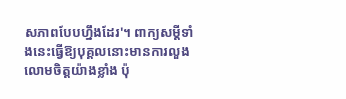សភាពបែបហ្នឹងដែរ'។ ពាក្យសម្ដីទាំងនេះធ្វើឱ្យបុគ្គលនោះមានការលួងលោមចិត្តយ៉ាងខ្លាំង ប៉ុ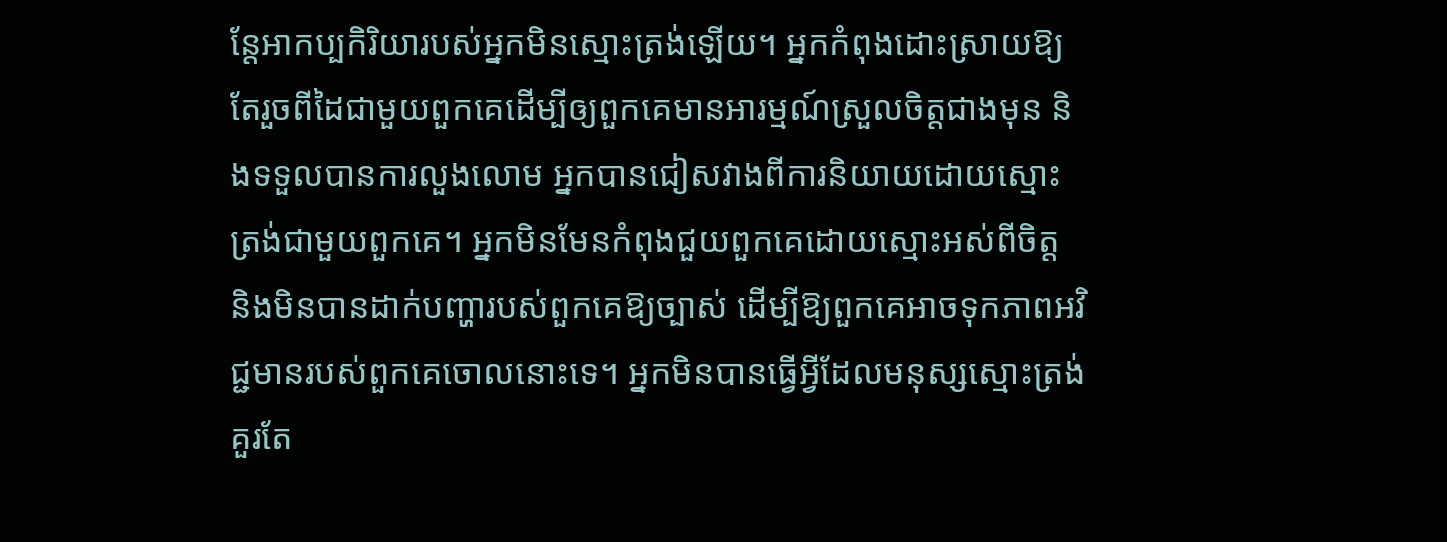ន្តែអាកប្បកិរិយារបស់អ្នកមិនស្មោះត្រង់ឡើយ។ អ្នកកំពុងដោះស្រាយឱ្យតែរួចពីដៃជាមួយពួកគេដើម្បីឲ្យពួកគេមានអារម្មណ៍ស្រួលចិត្តជាងមុន និងទទួលបានការលួងលោម អ្នកបានជៀសវាងពីការនិយាយដោយស្មោះត្រង់ជាមួយពួកគេ។ អ្នកមិនមែនកំពុងជួយពួកគេដោយស្មោះអស់ពីចិត្ត និងមិនបានដាក់បញ្ហារបស់ពួកគេឱ្យច្បាស់ ដើម្បីឱ្យពួកគេអាចទុកភាពអវិជ្ជមានរបស់ពួកគេចោលនោះទេ។ អ្នកមិនបានធ្វើអ្វីដែលមនុស្សស្មោះត្រង់គួរតែ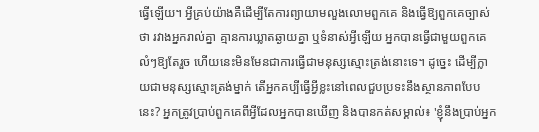ធ្វើឡើយ។ អ្វីគ្រប់យ៉ាងគឺដើម្បីតែការព្យាយាមលួងលោមពួកគេ និងធ្វើឱ្យពួកគេច្បាស់ថា រវាងអ្នករាល់គ្នា គ្មានការឃ្លាតឆ្ងាយគ្នា ឬទំនាស់អ្វីឡើយ អ្នកបានធ្វើជាមួយពួកគេលំៗឱ្យតែរួច ហើយនេះមិនមែនជាការធ្វើជាមនុស្សស្មោះត្រង់នោះទេ។ ដូច្នេះ ដើម្បីក្លាយជាមនុស្សស្មោះត្រង់ម្នាក់ តើអ្នកគប្បីធ្វើអ្វីខ្លះនៅពេលជួបប្រទះនឹងស្ថានភាពបែបនេះ? អ្នកត្រូវប្រាប់ពួកគេពីអ្វីដែលអ្នកបានឃើញ និងបានកត់សម្គាល់៖ 'ខ្ញុំនឹងប្រាប់អ្នក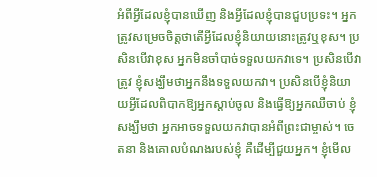អំពីអ្វីដែលខ្ញុំបានឃើញ និងអ្វីដែលខ្ញុំបានជួបប្រទះ។ អ្នកត្រូវសម្រេចចិត្តថាតើអ្វីដែលខ្ញុំនិយាយនោះត្រូវឬខុស។ ប្រសិនបើវាខុស អ្នកមិនចាំបាច់ទទួលយកវាទេ។ ប្រសិនបើវាត្រូវ ខ្ញុំសង្ឃឹមថាអ្នកនឹងទទួលយកវា។ ប្រសិនបើខ្ញុំនិយាយអ្វីដែលពិបាកឱ្យអ្នកស្ដាប់ចូល និងធ្វើឱ្យអ្នកឈឺចាប់ ខ្ញុំសង្ឃឹមថា អ្នកអាចទទួលយកវាបានអំពីព្រះជាម្ចាស់។ ចេតនា និងគោលបំណងរបស់ខ្ញុំ គឺដើម្បីជួយអ្នក។ ខ្ញុំមើល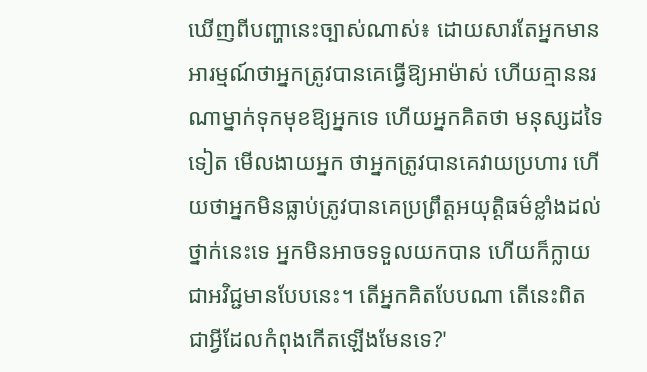ឃើញពីបញ្ហានេះច្បាស់ណាស់៖ ដោយសារតែអ្នកមានអារម្មណ៍ថាអ្នកត្រូវបានគេធ្វើឱ្យអាម៉ាស់ ហើយគ្មាននរណាម្នាក់ទុកមុខឱ្យអ្នកទេ ហើយអ្នកគិតថា មនុស្សដទៃទៀត មើលងាយអ្នក ថាអ្នកត្រូវបានគេវាយប្រហារ ហើយថាអ្នកមិនធ្លាប់ត្រូវបានគេប្រព្រឹត្តអយុត្តិធម៌ខ្លាំងដល់ថ្នាក់នេះទេ អ្នកមិនអាចទទួលយកបាន ហើយក៏ក្លាយជាអវិជ្ជមានបែបនេះ។ តើអ្នកគិតបែបណា តើនេះពិតជាអ្វីដែលកំពុងកើតឡើងមែនទេ?'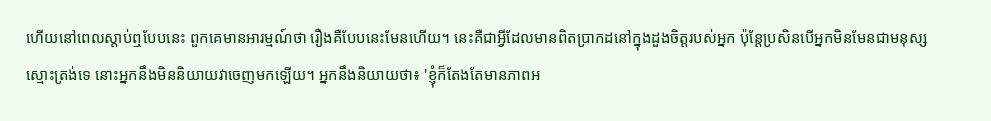ហើយនៅពេលស្ដាប់ឮបែបនេះ ពួកគេមានអារម្មណ៍ថា រឿងគឺបែបនេះមែនហើយ។ នេះគឺជាអ្វីដែលមានពិតប្រាកដនៅក្នុងដួងចិត្តរបស់អ្នក ប៉ុន្តែប្រសិនបើអ្នកមិនមែនជាមនុស្សស្មោះត្រង់ទេ នោះអ្នកនឹងមិននិយាយវាចេញមកឡើយ។ អ្នកនឹងនិយាយថា៖ 'ខ្ញុំក៏តែងតែមានភាពអ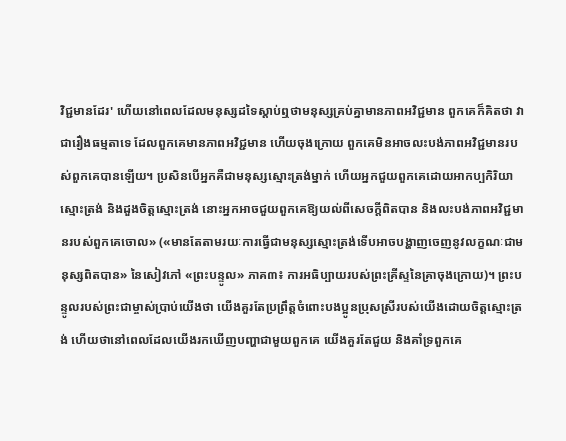វិជ្ជមានដែរ' ហើយនៅពេលដែលមនុស្សដទៃស្ដាប់ឮថាមនុស្សគ្រប់គ្នាមានភាពអវិជ្ជមាន ពួកគេក៏គិតថា វាជារឿងធម្មតាទេ ដែលពួកគេមានភាពអវិជ្ជមាន ហើយចុងក្រោយ ពួកគេមិនអាចលះបង់ភាពអវិជ្ជមានរបស់ពួកគេបានឡើយ។ ប្រសិនបើអ្នកគឺជាមនុស្សស្មោះត្រង់ម្នាក់ ហើយអ្នកជួយពួកគេដោយអាកប្បកិរិយាស្មោះត្រង់ និងដួងចិត្តស្មោះត្រង់ នោះអ្នកអាចជួយពួកគេឱ្យយល់ពីសេចក្ដីពិតបាន និងលះបង់ភាពអវិជ្ជមានរបស់ពួកគេចោល» («មានតែតាមរយៈការធ្វើជាមនុស្សស្មោះត្រង់ទើបអាចបង្ហាញចេញនូវលក្ខណៈជាមនុស្សពិតបាន» នៃសៀវភៅ «ព្រះបន្ទូល» ភាគ៣៖ ការអធិប្បាយរបស់ព្រះគ្រីស្ទនៃគ្រាចុងក្រោយ)។ ព្រះបន្ទូលរបស់ព្រះជាម្ចាស់ប្រាប់យើងថា យើងគួរតែប្រព្រឹត្តចំពោះបងប្អូនប្រុសស្រីរបស់យើងដោយចិត្តស្មោះត្រង់ ហើយថានៅពេលដែលយើងរកឃើញបញ្ហាជាមួយពួកគេ យើងគួរតែជួយ និងគាំទ្រពួកគេ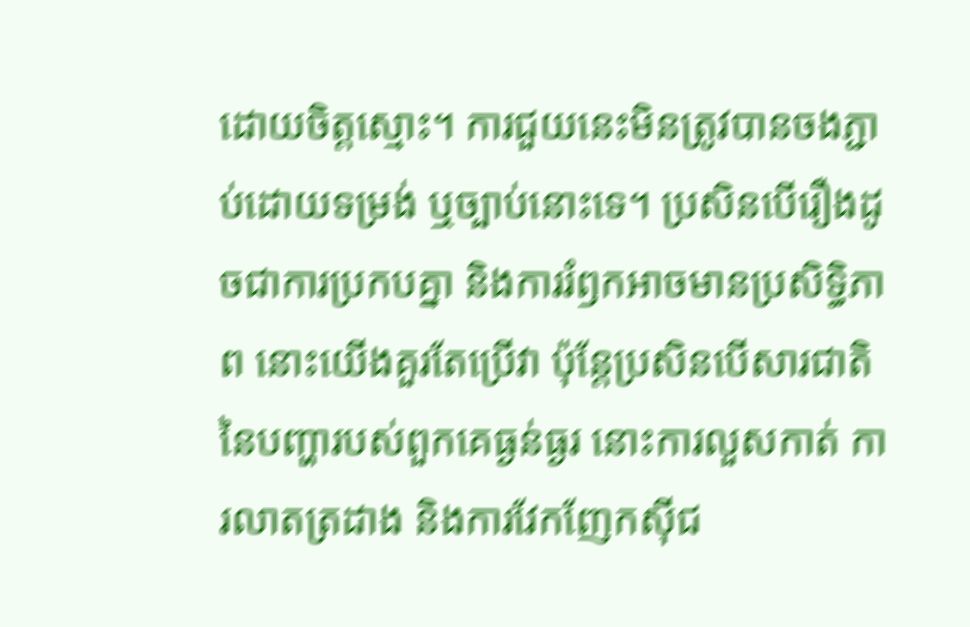ដោយចិត្តស្មោះ។ ការជួយនេះមិនត្រូវបានចងភ្ជាប់ដោយទម្រង់ ឬច្បាប់នោះទេ។ ប្រសិនបើរឿងដូចជាការប្រកបគ្នា និងការរំឭកអាចមានប្រសិទ្ធិភាព នោះយើងគួរតែប្រើវា ប៉ុន្តែប្រសិនបើសារជាតិនៃបញ្ហារបស់ពួកគេធ្ងន់ធ្ងរ នោះការលួសកាត់ ការលាតត្រដាង និងការវែកញែកស៊ីជ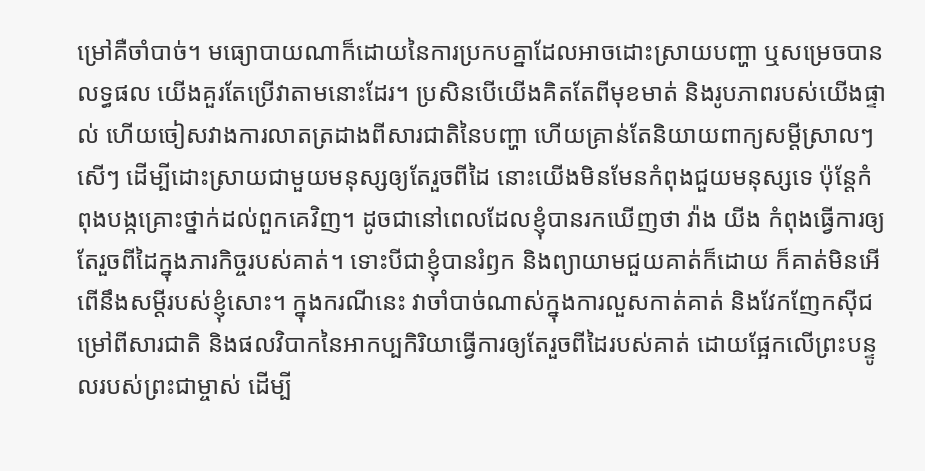ម្រៅគឺចាំបាច់។ មធ្យោបាយណាក៏ដោយនៃការប្រកបគ្នាដែលអាចដោះស្រាយបញ្ហា ឬសម្រេចបានលទ្ធផល យើងគួរតែប្រើវាតាមនោះដែរ។ ប្រសិនបើយើងគិតតែពីមុខមាត់ និងរូបភាពរបស់យើងផ្ទាល់ ហើយចៀសវាងការលាតត្រដាងពីសារជាតិនៃបញ្ហា ហើយគ្រាន់តែនិយាយពាក្យសម្ដីស្រាលៗ សើៗ ដើម្បីដោះស្រាយជាមួយមនុស្សឲ្យតែរួចពីដៃ នោះយើងមិនមែនកំពុងជួយមនុស្សទេ ប៉ុន្តែកំពុងបង្កគ្រោះថ្នាក់ដល់ពួកគេវិញ។ ដូចជានៅពេលដែលខ្ញុំបានរកឃើញថា វ៉ាង យីង កំពុងធ្វើការឲ្យតែរួចពីដៃក្នុងភារកិច្ចរបស់គាត់។ ទោះបីជាខ្ញុំបានរំឭក និងព្យាយាមជួយគាត់ក៏ដោយ ក៏គាត់មិនអើពើនឹងសម្ដីរបស់ខ្ញុំសោះ។ ក្នុងករណីនេះ វាចាំបាច់ណាស់ក្នុងការលួសកាត់គាត់ និងវែកញែកស៊ីជម្រៅពីសារជាតិ និងផលវិបាកនៃអាកប្បកិរិយាធ្វើការឲ្យតែរួចពីដៃរបស់គាត់ ដោយផ្អែកលើព្រះបន្ទូលរបស់ព្រះជាម្ចាស់ ដើម្បី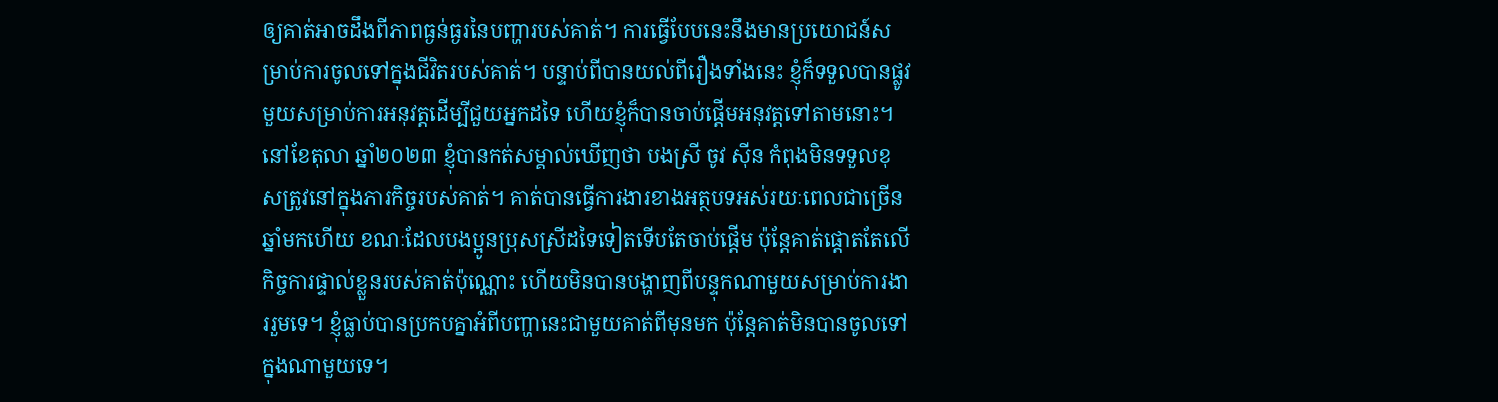ឲ្យគាត់អាចដឹងពីភាពធ្ងន់ធ្ងរនៃបញ្ហារបស់គាត់។ ការធ្វើបែបនេះនឹងមានប្រយោជន៍សម្រាប់ការចូលទៅក្នុងជីវិតរបស់គាត់។ បន្ទាប់ពីបានយល់ពីរឿងទាំងនេះ ខ្ញុំក៏ទទួលបានផ្លូវមួយសម្រាប់ការអនុវត្តដើម្បីជួយអ្នកដទៃ ហើយខ្ញុំក៏បានចាប់ផ្ដើមអនុវត្តទៅតាមនោះ។
នៅខែតុលា ឆ្នាំ២០២៣ ខ្ញុំបានកត់សម្គាល់ឃើញថា បងស្រី ចូវ ស៊ីន កំពុងមិនទទួលខុសត្រូវនៅក្នុងភារកិច្ចរបស់គាត់។ គាត់បានធ្វើការងារខាងអត្ថបទអស់រយៈពេលជាច្រើនឆ្នាំមកហើយ ខណៈដែលបងប្អូនប្រុសស្រីដទៃទៀតទើបតែចាប់ផ្ដើម ប៉ុន្តែគាត់ផ្ដោតតែលើកិច្ចការផ្ទាល់ខ្លួនរបស់គាត់ប៉ុណ្ណោះ ហើយមិនបានបង្ហាញពីបន្ទុកណាមួយសម្រាប់ការងាររួមទេ។ ខ្ញុំធ្លាប់បានប្រកបគ្នាអំពីបញ្ហានេះជាមួយគាត់ពីមុនមក ប៉ុន្តែគាត់មិនបានចូលទៅក្នុងណាមួយទេ។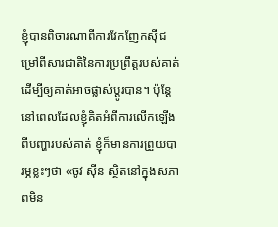ខ្ញុំបានពិចារណាពីការវែកញែកស៊ីជម្រៅពីសារជាតិនៃការប្រព្រឹត្តរបស់គាត់ ដើម្បីឲ្យគាត់អាចផ្លាស់ប្ដូរបាន។ ប៉ុន្តែនៅពេលដែលខ្ញុំគិតអំពីការលើកឡើងពីបញ្ហារបស់គាត់ ខ្ញុំក៏មានការព្រួយបារម្ភខ្លះៗថា «ចូវ ស៊ីន ស្ថិតនៅក្នុងសភាពមិន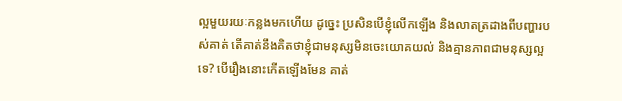ល្អមួយរយៈកន្លងមកហើយ ដូច្នេះ ប្រសិនបើខ្ញុំលើកឡើង និងលាតត្រដាងពីបញ្ហារបស់គាត់ តើគាត់នឹងគិតថាខ្ញុំជាមនុស្សមិនចេះយោគយល់ និងគ្មានភាពជាមនុស្សល្អទេ? បើរឿងនោះកើតឡើងមែន គាត់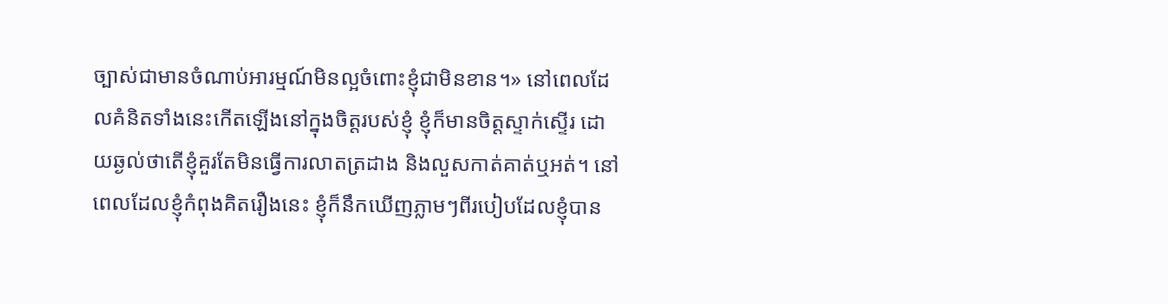ច្បាស់ជាមានចំណាប់អារម្មណ៍មិនល្អចំពោះខ្ញុំជាមិនខាន។» នៅពេលដែលគំនិតទាំងនេះកើតឡើងនៅក្នុងចិត្តរបស់ខ្ញុំ ខ្ញុំក៏មានចិត្តស្ទាក់ស្ទើរ ដោយឆ្ងល់ថាតើខ្ញុំគួរតែមិនធ្វើការលាតត្រដាង និងលួសកាត់គាត់ឬអត់។ នៅពេលដែលខ្ញុំកំពុងគិតរឿងនេះ ខ្ញុំក៏នឹកឃើញភ្លាមៗពីរបៀបដែលខ្ញុំបាន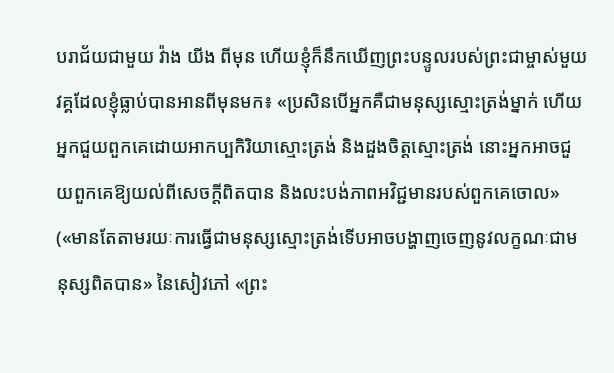បរាជ័យជាមួយ វ៉ាង យីង ពីមុន ហើយខ្ញុំក៏នឹកឃើញព្រះបន្ទូលរបស់ព្រះជាម្ចាស់មួយវគ្គដែលខ្ញុំធ្លាប់បានអានពីមុនមក៖ «ប្រសិនបើអ្នកគឺជាមនុស្សស្មោះត្រង់ម្នាក់ ហើយអ្នកជួយពួកគេដោយអាកប្បកិរិយាស្មោះត្រង់ និងដួងចិត្តស្មោះត្រង់ នោះអ្នកអាចជួយពួកគេឱ្យយល់ពីសេចក្ដីពិតបាន និងលះបង់ភាពអវិជ្ជមានរបស់ពួកគេចោល» («មានតែតាមរយៈការធ្វើជាមនុស្សស្មោះត្រង់ទើបអាចបង្ហាញចេញនូវលក្ខណៈជាមនុស្សពិតបាន» នៃសៀវភៅ «ព្រះ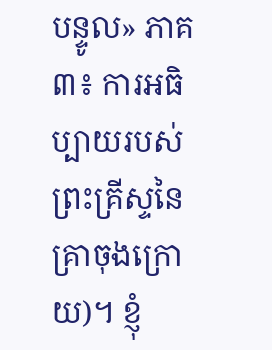បន្ទូល» ភាគ៣៖ ការអធិប្បាយរបស់ព្រះគ្រីស្ទនៃគ្រាចុងក្រោយ)។ ខ្ញុំ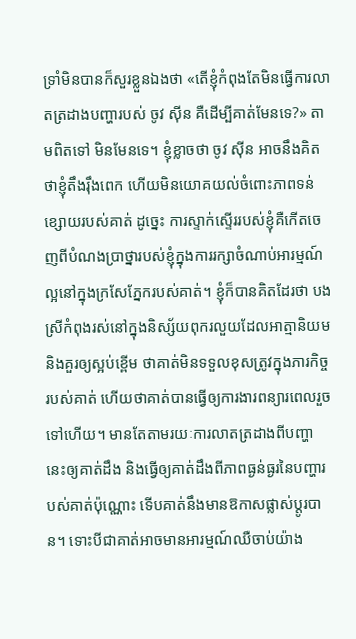ទ្រាំមិនបានក៏សួរខ្លួនឯងថា «តើខ្ញុំកំពុងតែមិនធ្វើការលាតត្រដាងបញ្ហារបស់ ចូវ ស៊ីន គឺដើម្បីគាត់មែនទេ?» តាមពិតទៅ មិនមែនទេ។ ខ្ញុំខ្លាចថា ចូវ ស៊ីន អាចនឹងគិតថាខ្ញុំតឹងរ៉ឹងពេក ហើយមិនយោគយល់ចំពោះភាពទន់ខ្សោយរបស់គាត់ ដូច្នេះ ការស្ទាក់ស្ទើររបស់ខ្ញុំគឺកើតចេញពីបំណងប្រាថ្នារបស់ខ្ញុំក្នុងការរក្សាចំណាប់អារម្មណ៍ល្អនៅក្នុងក្រសែភ្នែករបស់គាត់។ ខ្ញុំក៏បានគិតដែរថា បងស្រីកំពុងរស់នៅក្នុងនិស្ស័យពុករលួយដែលអាត្មានិយម និងគួរឲ្យស្អប់ខ្ពើម ថាគាត់មិនទទួលខុសត្រូវក្នុងភារកិច្ចរបស់គាត់ ហើយថាគាត់បានធ្វើឲ្យការងារពន្យារពេលរួចទៅហើយ។ មានតែតាមរយៈការលាតត្រដាងពីបញ្ហានេះឲ្យគាត់ដឹង និងធ្វើឲ្យគាត់ដឹងពីភាពធ្ងន់ធ្ងរនៃបញ្ហារបស់គាត់ប៉ុណ្ណោះ ទើបគាត់នឹងមានឱកាសផ្លាស់ប្ដូរបាន។ ទោះបីជាគាត់អាចមានអារម្មណ៍ឈឺចាប់យ៉ាង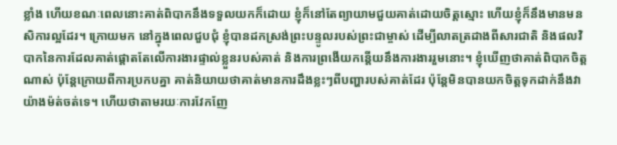ខ្លាំង ហើយខណៈពេលនោះគាត់ពិបាកនឹងទទួលយកក៏ដោយ ខ្ញុំក៏នៅតែព្យាយាមជួយគាត់ដោយចិត្តស្មោះ ហើយខ្ញុំក៏នឹងមានមនសិការល្អដែរ។ ក្រោយមក នៅក្នុងពេលជួបជុំ ខ្ញុំបានដកស្រង់ព្រះបន្ទូលរបស់ព្រះជាម្ចាស់ ដើម្បីលាតត្រដាងពីសារជាតិ និងផលវិបាកនៃការដែលគាត់ផ្ដោតតែលើការងារផ្ទាល់ខ្លួនរបស់គាត់ និងការព្រងើយកន្តើយនឹងការងាររួមនោះ។ ខ្ញុំឃើញថាគាត់ពិបាកចិត្តណាស់ ប៉ុន្តែក្រោយពីការប្រកបគ្នា គាត់និយាយថាគាត់មានការដឹងខ្លះៗពីបញ្ហារបស់គាត់ដែរ ប៉ុន្តែមិនបានយកចិត្តទុកដាក់នឹងវាយ៉ាងម៉ត់ចត់ទេ។ ហើយថាតាមរយៈការវែកញែ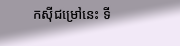កស៊ីជម្រៅនេះ ទី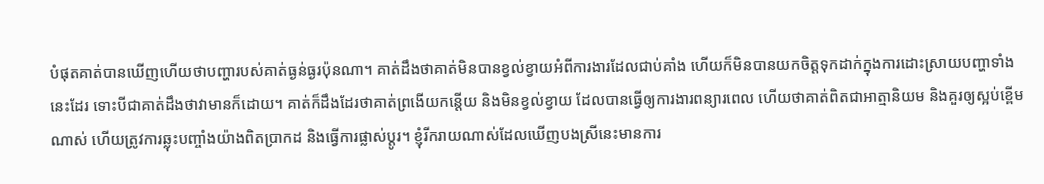បំផុតគាត់បានឃើញហើយថាបញ្ហារបស់គាត់ធ្ងន់ធ្ងរប៉ុនណា។ គាត់ដឹងថាគាត់មិនបានខ្វល់ខ្វាយអំពីការងារដែលជាប់គាំង ហើយក៏មិនបានយកចិត្តទុកដាក់ក្នុងការដោះស្រាយបញ្ហាទាំងនេះដែរ ទោះបីជាគាត់ដឹងថាវាមានក៏ដោយ។ គាត់ក៏ដឹងដែរថាគាត់ព្រងើយកន្តើយ និងមិនខ្វល់ខ្វាយ ដែលបានធ្វើឲ្យការងារពន្យារពេល ហើយថាគាត់ពិតជាអាត្មានិយម និងគួរឲ្យស្អប់ខ្ពើមណាស់ ហើយត្រូវការឆ្លុះបញ្ចាំងយ៉ាងពិតប្រាកដ និងធ្វើការផ្លាស់ប្ដូរ។ ខ្ញុំរីករាយណាស់ដែលឃើញបងស្រីនេះមានការ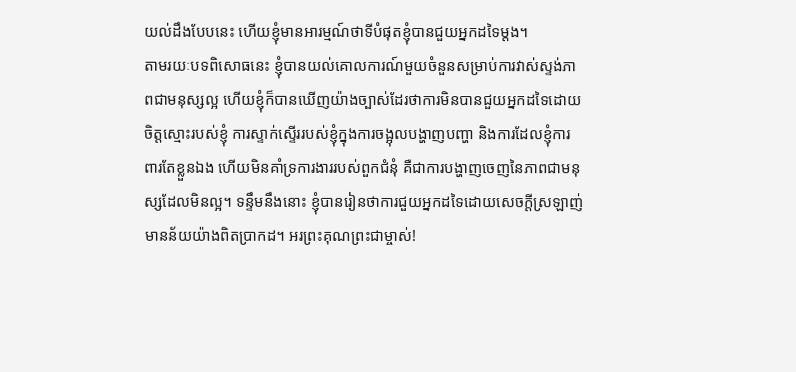យល់ដឹងបែបនេះ ហើយខ្ញុំមានអារម្មណ៍ថាទីបំផុតខ្ញុំបានជួយអ្នកដទៃម្ដង។
តាមរយៈបទពិសោធនេះ ខ្ញុំបានយល់គោលការណ៍មួយចំនួនសម្រាប់ការវាស់ស្ទង់ភាពជាមនុស្សល្អ ហើយខ្ញុំក៏បានឃើញយ៉ាងច្បាស់ដែរថាការមិនបានជួយអ្នកដទៃដោយចិត្តស្មោះរបស់ខ្ញុំ ការស្ទាក់ស្ទើររបស់ខ្ញុំក្នុងការចង្អុលបង្ហាញបញ្ហា និងការដែលខ្ញុំការពារតែខ្លួនឯង ហើយមិនគាំទ្រការងាររបស់ពួកជំនុំ គឺជាការបង្ហាញចេញនៃភាពជាមនុស្សដែលមិនល្អ។ ទន្ទឹមនឹងនោះ ខ្ញុំបានរៀនថាការជួយអ្នកដទៃដោយសេចក្ដីស្រឡាញ់មានន័យយ៉ាងពិតប្រាកដ។ អរព្រះគុណព្រះជាម្ចាស់!